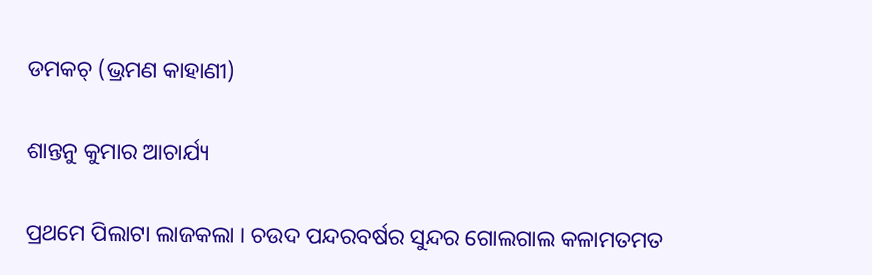ଡମକଚ୍ (ଭ୍ରମଣ କାହାଣୀ)

ଶାନ୍ତନୁ କୁମାର ଆଚାର୍ଯ୍ୟ

ପ୍ରଥମେ ପିଲାଟା ଲାଜକଲା । ଚଉଦ ପନ୍ଦରବର୍ଷର ସୁନ୍ଦର ଗୋଲଗାଲ କଳାମତମତ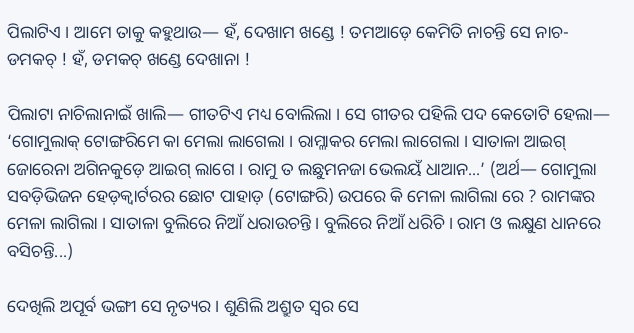ପିଲାଟିଏ । ଆମେ ତାକୁ କହୁଥାଉ— ହଁ, ଦେଖାମ ଖଣ୍ଡେ ! ତମଆଡ଼େ କେମିତି ନାଚନ୍ତି ସେ ନାଚ-ଡମକଚ୍ ! ହଁ, ଡମକଚ୍ ଖଣ୍ଡେ ଦେଖାନା !

ପିଲାଟା ନାଚିଲାନାଇଁ ଖାଲି— ଗୀତଟିଏ ମଧ୍ୟ ବୋଲିଲା । ସେ ଗୀତର ପହିଲି ପଦ କେତୋଟି ହେଲା— ‘ଗୋମୁଲାକ୍ ଟୋଙ୍ଗରିମେ କା ମେଲା ଲାଗେଲା । ରାମ୍ଳାକର ମେଲା ଲାଗେଲା । ସାତାଳା ଆଇଗ୍ ଜୋରେନା ଅଗିନକୁଡ଼େ ଆଇଗ୍ ଲାଗେ । ରାମୁ ତ ଲଛୁମନଜା ଭେଲୟଁ ଧାଆନ...’ (ଅର୍ଥ— ଗୋମୁଲା ସବଡ଼ିଭିଜନ ହେଡ଼କ୍ୱାର୍ଟରର ଛୋଟ ପାହାଡ଼ (ଟୋଙ୍ଗରି) ଉପରେ କି ମେଳା ଲାଗିଲା ରେ ? ରାମଙ୍କର ମେଳା ଲାଗିଲା । ସାତାଳା ବୁଲିରେ ନିଆଁ ଧରାଉଚନ୍ତି । ବୁଲିରେ ନିଆଁ ଧରିଚି । ରାମ ଓ ଲକ୍ଷୁଣ ଧାନରେ ବସିଚନ୍ତି...)

ଦେଖିଲି ଅପୂର୍ବ ଭଙ୍ଗୀ ସେ ନୃତ୍ୟର । ଶୁଣିଲି ଅଶ୍ରୁତ ସ୍ୱର ସେ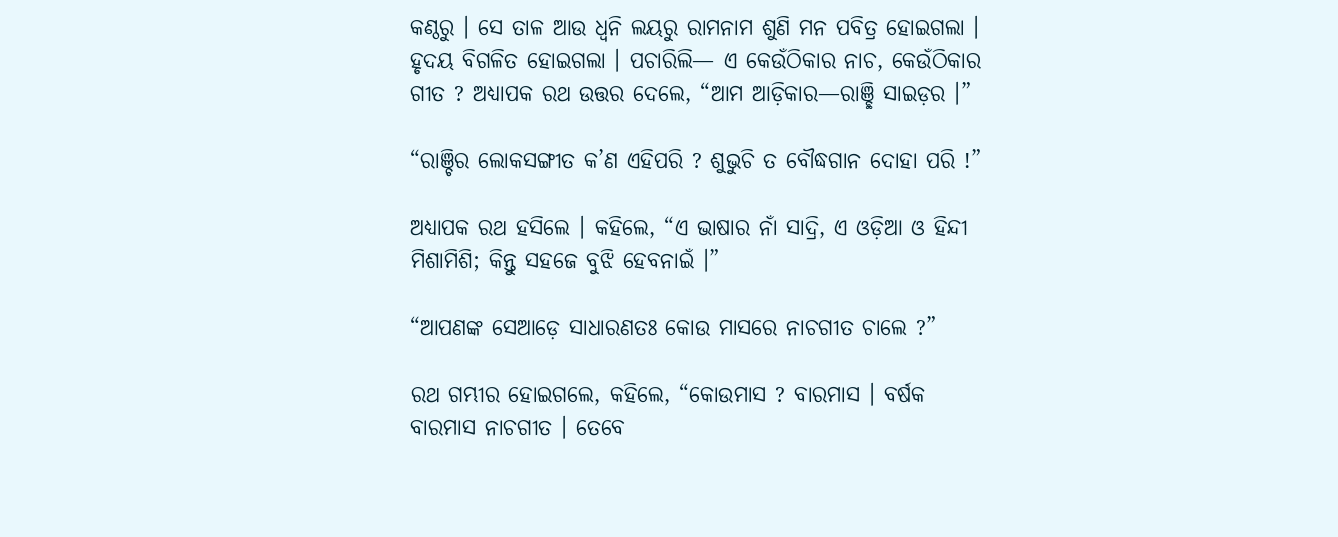କଣ୍ଠରୁ । ସେ ତାଳ ଆଉ ଧ୍ୱନି ଲୟରୁ ରାମନାମ ଶୁଣି ମନ ପବିତ୍ର ହୋଇଗଲା । ହୃଦୟ ବିଗଳିତ ହୋଇଗଲା । ପଚାରିଲି— ଏ କେଉଁଠିକାର ନାଚ, କେଉଁଠିକାର ଗୀତ ? ଅଧ୍ୟାପକ ରଥ ଉତ୍ତର ଦେଲେ, “ଆମ ଆଡ଼ିକାର—ରାଞ୍ଛି ସାଇଡ଼ର ।”

“ରାଞ୍ଚିର ଲୋକସଙ୍ଗୀତ କ’ଣ ଏହିପରି ? ଶୁଭୁଚି ତ ବୌଦ୍ଧଗାନ ଦୋହା ପରି !”

ଅଧ୍ୟାପକ ରଥ ହସିଲେ । କହିଲେ, “ଏ ଭାଷାର ନାଁ ସାଦ୍ରି, ଏ ଓଡ଼ିଆ ଓ ହିନ୍ଦୀ ମିଶାମିଶି; କିନ୍ତୁ ସହଜେ ବୁଝି ହେବନାଇଁ ।”

“ଆପଣଙ୍କ ସେଆଡ଼େ ସାଧାରଣତଃ କୋଉ ମାସରେ ନାଚଗୀତ ଚାଲେ ?”

ରଥ ଗମ୍ଭୀର ହୋଇଗଲେ, କହିଲେ, “କୋଉମାସ ? ବାରମାସ । ବର୍ଷକ ବାରମାସ ନାଚଗୀତ । ତେବେ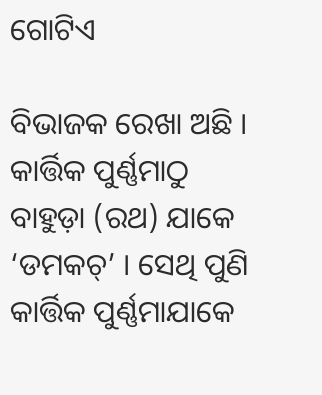ଗୋଟିଏ

ବିଭାଜକ ରେଖା ଅଛି । କାର୍ତ୍ତିକ ପୁର୍ଣ୍ଣମାଠୁ ବାହୁଡ଼ା (ରଥ) ଯାକେ ‘ଡମକଚ୍’ । ସେଥି ପୁଣି କାର୍ତ୍ତିକ ପୁର୍ଣ୍ଣମାଯାକେ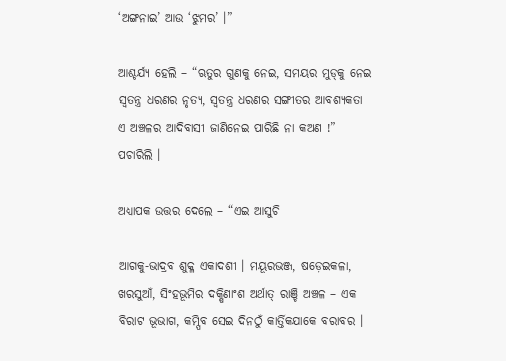‘ଅଙ୍ଗନାଇ’ ଆଉ ‘ଝୁମର’ ।”

ଆଶ୍ଚର୍ଯ୍ୟ ହେଲି – “ଋତୁର ଗୁଣକୁ ନେଇ, ସମୟର ମୁଡ୍‌କୁ ନେଇ ସ୍ୱତନ୍ତ୍ର ଧରଣର ନୃତ୍ୟ, ସ୍ୱତନ୍ତ୍ର ଧରଣର ସଙ୍ଗୀତର ଆବଶ୍ୟକତା ଏ ଅଞ୍ଚଳର ଆଦିବାସୀ ଜାଣିନେଇ ପାରିଛି ନା କଅଣ !” ପଚାରିଲି ।

ଅଧ୍ୟାପକ ଉତ୍ତର ଦେଲେ – “ଏଇ ଆସୁଚି

ଆଗକୁ-ଭାଦ୍ରବ ଶୁକ୍ଳ ଏକାଦଶୀ । ମୟୂରଭଞ୍ଜ, ଷଡ଼େଇକଳା, ଖରସୁଆଁ, ସିଂହଭୂମିର ଦକ୍ଷିଣାଂଶ ଅର୍ଥାତ୍ ରାଞ୍ଚି ଅଞ୍ଚଳ – ଏକ ବିରାଟ ଭୂଭାଗ, କମ୍ପିବ ସେଇ ଦିନଠୁଁ କାର୍ତ୍ତିକଯାକେ ବରାବର ।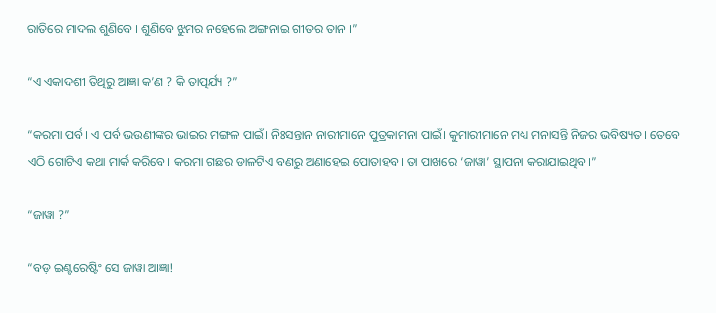ରାତିରେ ମାଦଲ ଶୁଣିବେ । ଶୁଣିବେ ଝୁମର ନହେଲେ ଅଙ୍ଗନାଇ ଗୀତର ତାନ ।”

“ଏ ଏକାଦଶୀ ତିଥିରୁ ଆଜ୍ଞା କ’ଣ ? କି ତାତ୍ପର୍ଯ୍ୟ ?”

“କରମା ପର୍ବ। ଏ ପର୍ବ ଭଉଣୀଙ୍କର ଭାଇର ମଙ୍ଗଳ ପାଇଁ। ନିଃସନ୍ତାନ ନାରୀମାନେ ପୁତ୍ରକାମନା ପାଇଁ। କୁମାରୀମାନେ ମଧ୍ୟ ମନାସନ୍ତି ନିଜର ଭବିଷ୍ୟତ। ତେବେ ଏଠି ଗୋଟିଏ କଥା ମାର୍କ କରିବେ। କରମା ଗଛର ଡାଳଟିଏ ବଣରୁ ଅଣାହେଇ ପୋତାହବ। ତା ପାଖରେ ‘ଜାୱା’ ସ୍ଥାପନା କରାଯାଇଥିବ।”

“ଜାୱା ?”

“ବଡ଼ ଇଣ୍ଟରେଷ୍ଟିଂ ସେ ଜାୱା ଆଜ୍ଞା!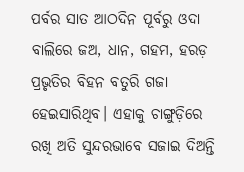ପର୍ବର ସାତ ଆଠଦିନ ପୂର୍ବରୁ ଓଦା ବାଲିରେ ଜଅ, ଧାନ, ଗହମ, ହରଡ଼ ପ୍ରଭୃତିର ବିହନ ବତୁରି ଗଜା ହେଇସାରିଥିବ। ଏହାକୁ ଚାଙ୍ଗୁଡ଼ିରେ ରଖି ଅତି ସୁନ୍ଦରଭାବେ ସଜାଇ ଦିଅନ୍ତି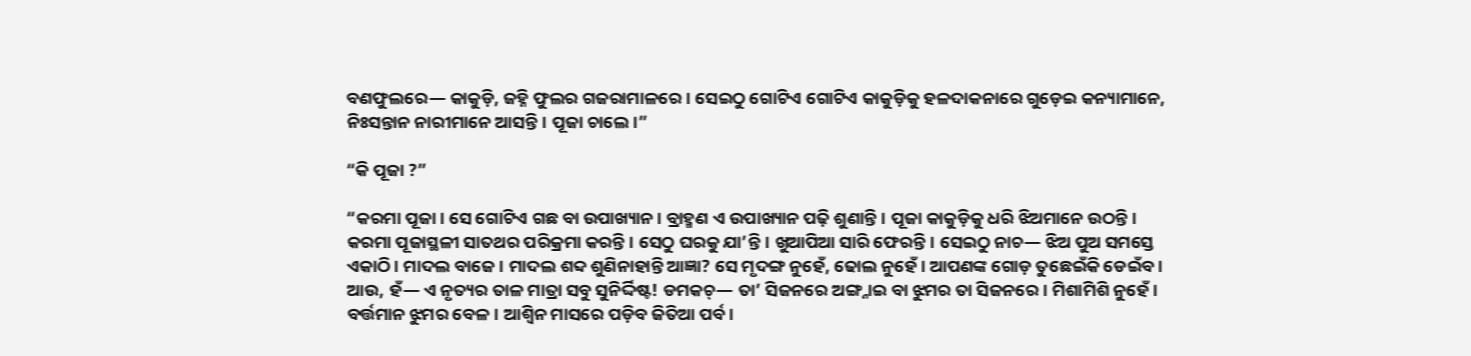ବଣଫୁଲରେ— କାକୁଡ଼ି, ଜହ୍ନି ଫୁଲର ଗଜରାମାଳରେ। ସେଇଠୁ ଗୋଟିଏ ଗୋଟିଏ କାକୁଡ଼ିକୁ ହଳଦାକନାରେ ଗୁଡ଼େଇ କନ୍ୟାମାନେ, ନିଃସନ୍ତାନ ନାରୀମାନେ ଆସନ୍ତି। ପୂଜା ଚାଲେ।”

“କି ପୂଜା ?”

“କରମା ପୂଜା। ସେ ଗୋଟିଏ ଗଛ ବା ଉପାଖ୍ୟାନ। ବ୍ରାହ୍ମଣ ଏ ଉପାଖ୍ୟାନ ପଢ଼ି ଶୁଣାନ୍ତି। ପୂଜା କାକୁଡ଼ିକୁ ଧରି ଝିଅମାନେ ଉଠନ୍ତି। କରମା ପୂଜାସ୍ଥଳୀ ସାତଥର ପରିକ୍ରମା କରନ୍ତି। ସେଠୁ ଘରକୁ ଯା’ନ୍ତି। ଖୁଆପିଆ ସାରି ଫେରନ୍ତି। ସେଇଠୁ ନାଚ— ଝିଅ ପୁଅ ସମସ୍ତେ ଏକାଠି। ମାଦଲ ବାଜେ। ମାଦଲ ଶବ୍ଦ ଶୁଣିନାହାନ୍ତି ଆଜ୍ଞା? ସେ ମୃଦଙ୍ଗ ନୁହେଁ, ଢୋଲ ନୁହେଁ। ଆପଣଙ୍କ ଗୋଡ଼ ତୁଛେଇଁକି ଡେଇଁବ। ଆଉ, ହଁ— ଏ ନୃତ୍ୟର ତାଳ ମାତ୍ରା ସବୁ ସୁନିର୍ଦ୍ଦିଷ୍ଟ! ଡମକଚ୍— ତା’ ସିଜନରେ ଅଙ୍ଗ୍ନାଇ ବା ଝୁମର ତା ସିଜନରେ। ମିଶାମିଶି ନୁହେଁ। ବର୍ତ୍ତମାନ ଝୁମର ବେଳ। ଆଶ୍ୱିନ ମାସରେ ପଡ଼ିବ ଜିତିଆ ପର୍ବ।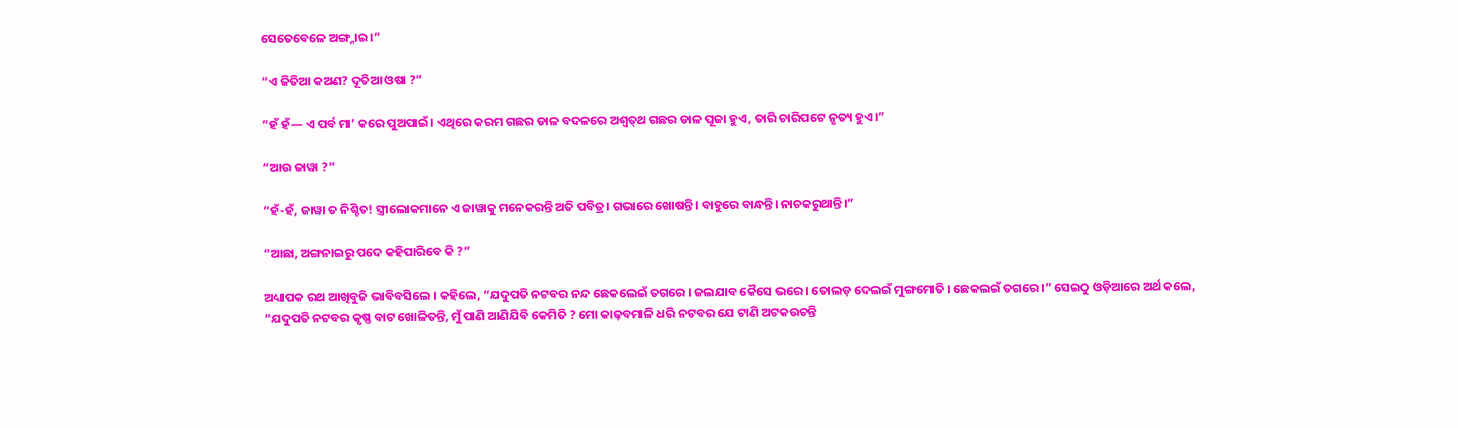ସେତେବେଳେ ଅଙ୍ଗ୍ନାଇ।”

“ଏ ଜିତିଆ କଅଣ? ଦୂତିଆ ଓଷା ?”

“ହଁ ହଁ— ଏ ପର୍ବ ମା’ କରେ ପୁଅପାଇଁ। ଏଥିରେ କରମ ଗଛର ଡାଳ ବଦଳରେ ଅଶ୍ୱତ୍‌ଥ ଗଛର ଡାଳ ପୂଜା ହୁଏ, ତାରି ଚାରିପଟେ ନୃତ୍ୟ ହୁଏ।”

“ଆଉ ଜାୱା ?”

“ହଁ-ହଁ, ଜାୱା ତ ନିଶ୍ଚିତ! ସ୍ତ୍ରୀଲୋକମାନେ ଏ ଜାୱାକୁ ମନେକରନ୍ତି ଅତି ପବିତ୍ର। ଗଭାରେ ଖୋଷନ୍ତି। ବାହୁରେ ବାନ୍ଧନ୍ତି। ନାଚକରୁଥାନ୍ତି।”

“ଆଛା, ଅଙ୍ଗନାଇରୁ ପଦେ କହିପାରିବେ କି ?”

ଅଧ୍ୟାପକ ରଥ ଆଖିବୁଜି ଭାବିବସିଲେ । କହିଲେ, “ଯଦୁପତି ନଟବର ନନ୍ଦ ଛେକଲେଇଁ ତଗରେ । ଜଲଯାବ କୈସେ ଭରେ । ତୋଲଡ଼ ଦେଲଇଁ ମୁଙ୍ଗମୋତି । ଛେକଲଇଁ ତଗରେ ।” ସେଇଠୁ ଓଡ଼ିଆରେ ଅର୍ଥ କଲେ, “ଯଦୁପତି ନଟବର କୃଷ୍ଣ ବାଟ ଖୋଳିତନ୍ତି, ମୁଁ ପାଣି ଆଣିଯିବି କେମିତି ? ମୋ କାଢ଼ବମାଳି ଧରି ନଟବର ଯେ ଟାଣି ଅଟକଉଚନ୍ତି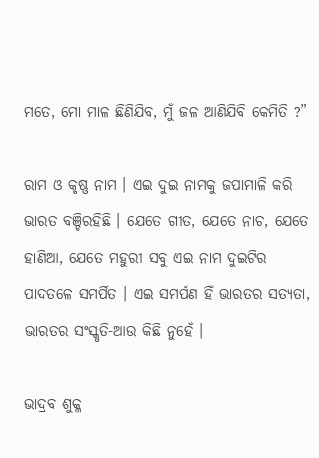ମତେ, ମୋ ମାଳ ଛିଣିଯିବ, ମୁଁ ଜଳ ଆଣିଯିବି କେମିତି ?”

ରାମ ଓ କୃଷ୍ଣ ନାମ । ଏଇ ଦୁଇ ନାମକୁ ଜପାମାଳି କରି ଭାରତ ବଞ୍ଚିରହିଛି । ଯେତେ ଗୀତ, ଯେତେ ନାଚ, ଯେତେ ହାଣିଆ, ଯେତେ ମହୁରୀ ସବୁ ଏଇ ନାମ ଦୁଇଟିର ପାଦତଳେ ସମର୍ପିତ । ଏଇ ସମର୍ପଣ ହିଁ ଭାରତର ସତ୍ୟତା, ଭାରତର ସଂସ୍କୃତି-ଆଉ କିଛି ନୁହେଁ ।

ଭାଦ୍ରବ ଶୁକ୍ଳ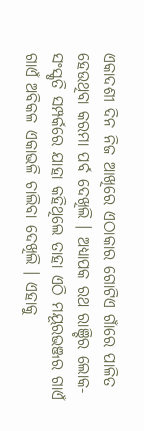ଏକାଦଶୀ ଦିନ ନିଜ ଆଖିରେ ଏଠାକାର ଗୋଟିଏ ଗାଁରେ ପାଳିତ ହେଉଥିବା କରମା ପର୍ବ ଦେଖିଲି । ଅଧ୍ୟାପକ ରଥ ରାଞ୍ଚିର ଲୋକ- ସଂସ୍କୃତି ସମ୍ପର୍କରେ ଯାହା କହିଥିଲେ ତାହା ଏଠି ମୟୂରଭଞ୍ଜର ଗାଏଁ ଗାଏଁ ଅବିକଳ ଏକାଭଳି ଚାଲିବା ଦେଖିଲି । ଏହାକୁ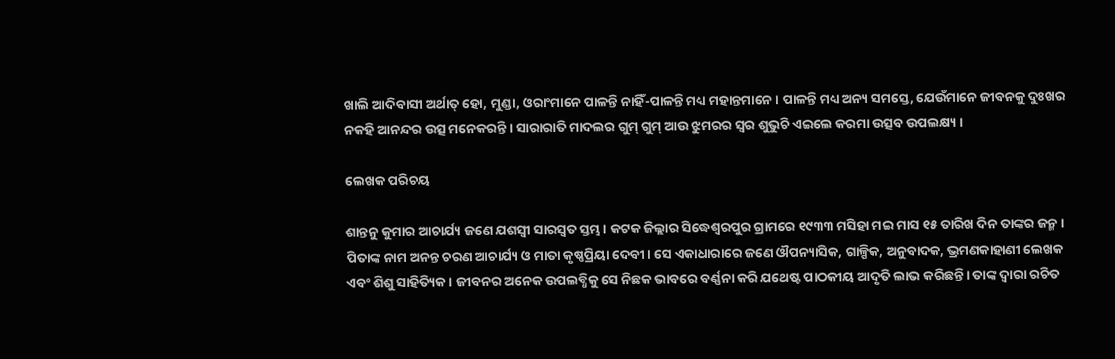ଖାଲି ଆଦିବାସୀ ଅର୍ଥାତ୍ ହୋ, ମୁଣ୍ଡା, ଓରାଂମାନେ ପାଳନ୍ତି ନାହିଁ-ପାଳନ୍ତି ମଧ୍ୟ ମହାନ୍ତମାନେ । ପାଳନ୍ତି ମଧ୍ୟ ଅନ୍ୟ ସମସ୍ତେ, ଯେଉଁମାନେ ଜୀବନକୁ ଦୁଃଖର ନକହି ଆନନ୍ଦର ଉତ୍ସ ମନେକରନ୍ତି । ସାରାରାତି ମାଦଲର ଗୁମ୍ ଗୁମ୍ ଆଉ ଝୁମରର ସ୍ୱର ଶୁଭୁଚି ଏଇଲେ କରମା ଉତ୍ସବ ଉପଲକ୍ଷ୍ୟ ।

ଲେଖକ ପରିଚୟ

ଶାନ୍ତନୁ କୁମାର ଆଚାର୍ଯ୍ୟ ଜଣେ ଯଶସ୍ୱୀ ସାରସ୍ୱତ ସ୍ତମ୍ଭ। କଟକ ଜିଲ୍ଲାର ସିଦ୍ଧେଶ୍ୱରପୁର ଗ୍ରାମରେ ୧୯୩୩ ମସିହା ମଇ ମାସ ୧୫ ତାରିଖ ଦିନ ତାଙ୍କର ଜନ୍ମ। ପିତାଙ୍କ ନାମ ଅନନ୍ତ ଚରଣ ଆଚାର୍ଯ୍ୟ ଓ ମାତା କୃଷ୍ଣପ୍ରିୟା ଦେବୀ। ସେ ଏକାଧାରାରେ ଜଣେ ଔପନ୍ୟାସିକ, ଗାଳ୍ପିକ, ଅନୁବାଦକ, ଭ୍ରମଣକାହାଣୀ ଲେଖକ ଏବଂ ଶିଶୁ ସାହିତ୍ୟିକ। ଜୀବନର ଅନେକ ଉପଲବ୍ଧିକୁ ସେ ନିଛକ ଭାବରେ ବର୍ଣ୍ଣନା କରି ଯଥେଷ୍ଟ ପାଠକୀୟ ଆଦୃତି ଲାଭ କରିଛନ୍ତି। ତାଙ୍କ ଦ୍ୱାରା ରଚିତ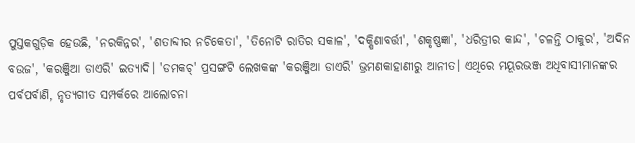ପୁସ୍ତକଗୁଡ଼ିକ ହେଉଛି, 'ନରକିନ୍ନର', 'ଶତାବ୍ଦୀର ନଚିକେତା', 'ତିନୋଟି ରାତିର ସକାଳ', 'ଦକ୍ଷିଣାବର୍ତ୍ତୀ', 'ଶକୃଷ୍ଣଜ୍ଞା', 'ଧରିତ୍ରୀର କାନ୍ଦ', 'ଚଳନ୍ତି ଠାକୁର', 'ଅଦିନ ବଉଜ', 'କରଞ୍ଜିଆ ଡାଏରି' ଇତ୍ୟାଦି। 'ଡମକଚ୍' ପ୍ରସଙ୍ଗଟି ଲେଖକଙ୍କ 'କରଞ୍ଜିଆ ଡାଏରି' ଭ୍ରମଣକାହାଣୀରୁ ଆନୀତ। ଏଥିରେ ମୟୂରଭଞ୍ଜ ଅଧିବାସୀମାନଙ୍କର ପର୍ବପର୍ବାଣି, ନୃତ୍ୟଗୀତ ସମ୍ପର୍କରେ ଆଲୋଚନା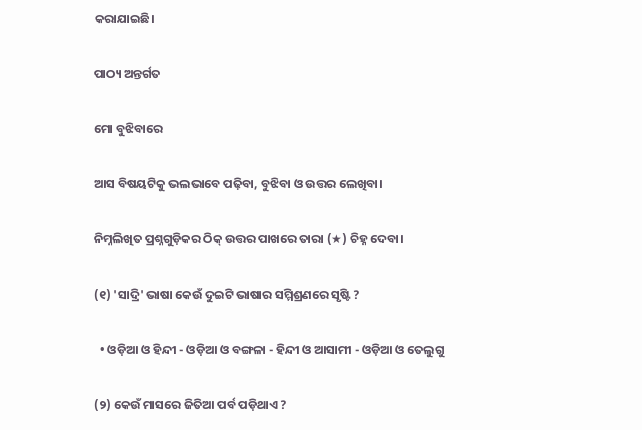କରାଯାଇଛି।

ପାଠ୍ୟ ଅନ୍ତର୍ଗତ

ମୋ ବୁଝିବାରେ

ଆସ ବିଷୟଟିକୁ ଭଲଭାବେ ପଢ଼ିବା, ବୁଝିବା ଓ ଉତ୍ତର ଲେଖିବା।

ନିମ୍ନଲିଖିତ ପ୍ରଶ୍ନଗୁଡ଼ିକର ଠିକ୍ ଉତ୍ତର ପାଖରେ ତାରା (★) ଚିହ୍ନ ଦେବା।

(୧) 'ସାଦ୍ରି' ଭାଷା କେଉଁ ଦୁଇଟି ଭାଷାର ସମ୍ମିଶ୍ରଣରେ ସୃଷ୍ଟି ?

  • ଓଡ଼ିଆ ଓ ହିନ୍ଦୀ - ଓଡ଼ିଆ ଓ ବଙ୍ଗଳା - ହିନ୍ଦୀ ଓ ଆସାମୀ - ଓଡ଼ିଆ ଓ ତେଲୁଗୁ

(୨) କେଉଁ ମାସରେ ଜିତିଆ ପର୍ବ ପଡ଼ିଥାଏ ?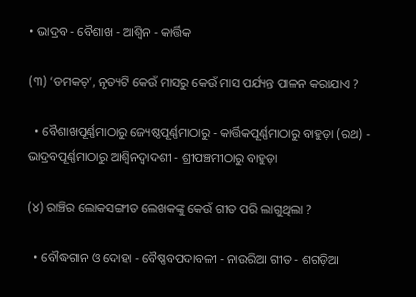• ଭାଦ୍ରବ - ବୈଶାଖ - ଆଶ୍ୱିନ - କାର୍ତ୍ତିକ

(୩) ‘ଡମକଚ୍’, ନୃତ୍ୟଟି କେଉଁ ମାସରୁ କେଉଁ ମାସ ପର୍ଯ୍ୟନ୍ତ ପାଳନ କରାଯାଏ ?

  • ବୈଶାଖପୂର୍ଣ୍ଣମାଠାରୁ ଜ୍ୟେଷ୍ଠପୂର୍ଣ୍ଣମାଠାରୁ - କାର୍ତ୍ତିକପୂର୍ଣ୍ଣମାଠାରୁ ବାହୁଡ଼ା (ରଥ) - ଭାଦ୍ରବପୂର୍ଣ୍ଣମାଠାରୁ ଆଶ୍ୱିନଦ୍ୱାଦଶୀ - ଶ୍ରୀପଞ୍ଚମୀଠାରୁ ବାହୁଡ଼ା

(୪) ରାଞ୍ଚିର ଲୋକସଙ୍ଗୀତ ଲେଖକଙ୍କୁ କେଉଁ ଗୀତ ପରି ଲାଗୁଥିଲା ?

  • ବୌଦ୍ଧଗାନ ଓ ଦୋହା - ବୈଷ୍ଣବପଦାବଳୀ - ନାଉରିଆ ଗୀତ - ଶଗଡ଼ିଆ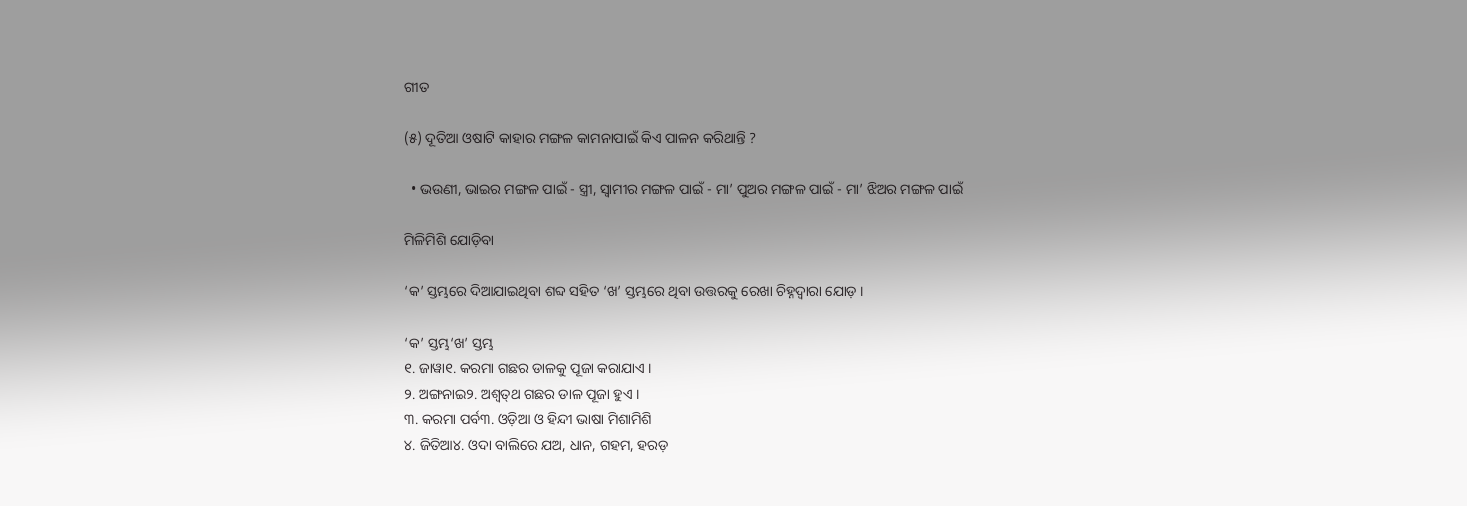ଗୀତ

(୫) ଦୂତିଆ ଓଷାଟି କାହାର ମଙ୍ଗଳ କାମନାପାଇଁ କିଏ ପାଳନ କରିଥାନ୍ତି ?

  • ଭଉଣୀ, ଭାଇର ମଙ୍ଗଳ ପାଇଁ - ସ୍ତ୍ରୀ, ସ୍ୱାମୀର ମଙ୍ଗଳ ପାଇଁ - ମା’ ପୁଅର ମଙ୍ଗଳ ପାଇଁ - ମା’ ଝିଅର ମଙ୍ଗଳ ପାଇଁ

ମିଳିମିଶି ଯୋଡ଼ିବା

‘କ’ ସ୍ତମ୍ଭରେ ଦିଆଯାଇଥିବା ଶବ୍ଦ ସହିତ ‘ଖ’ ସ୍ତମ୍ଭରେ ଥିବା ଉତ୍ତରକୁ ରେଖା ଚିହ୍ନଦ୍ୱାରା ଯୋଡ଼ ।

‘କ’ ସ୍ତମ୍ଭ‘ଖ’ ସ୍ତମ୍ଭ
୧. ଜାୱା୧. କରମା ଗଛର ଡାଳକୁ ପୂଜା କରାଯାଏ ।
୨. ଅଙ୍ଗନାଇ୨. ଅଶ୍ୱତ୍‌ଥ ଗଛର ଡାଳ ପୂଜା ହୁଏ ।
୩. କରମା ପର୍ବ୩. ଓଡ଼ିଆ ଓ ହିନ୍ଦୀ ଭାଷା ମିଶାମିଶି
୪. ଜିତିଆ୪. ଓଦା ବାଲିରେ ଯଅ, ଧାନ, ଗହମ, ହରଡ଼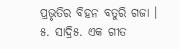ପ୍ରଭୃତିର ବିହନ ବତୁରି ଗଜା ।
୫. ସାଦ୍ରି୫. ଏକ ଗୀତ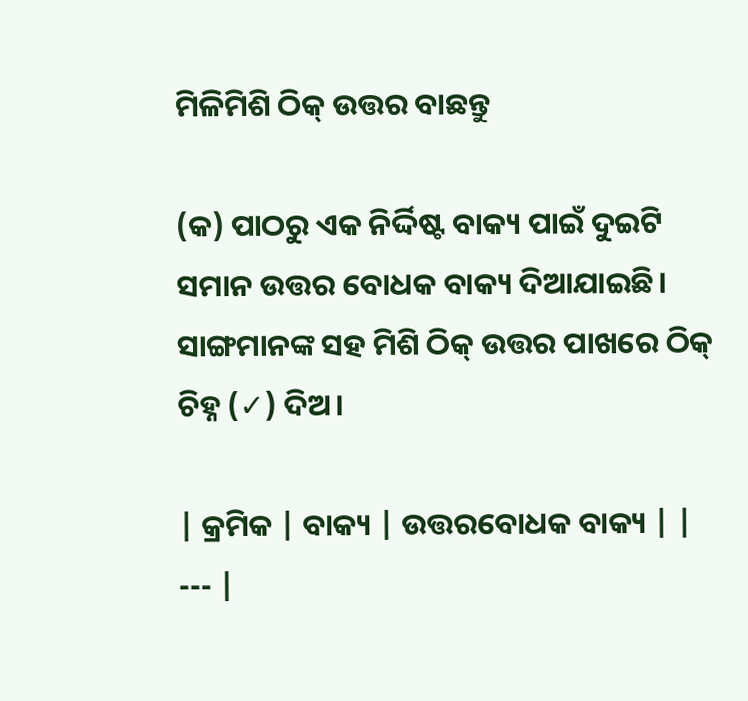ମିଳିମିଶି ଠିକ୍ ଉତ୍ତର ବାଛନ୍ତୁ

(କ) ପାଠରୁ ଏକ ନିର୍ଦ୍ଦିଷ୍ଟ ବାକ୍ୟ ପାଇଁ ଦୁଇଟି ସମାନ ଉତ୍ତର ବୋଧକ ବାକ୍ୟ ଦିଆଯାଇଛି। ସାଙ୍ଗମାନଙ୍କ ସହ ମିଶି ଠିକ୍ ଉତ୍ତର ପାଖରେ ଠିକ୍ ଚିହ୍ନ (✓) ଦିଅ।

| କ୍ରମିକ | ବାକ୍ୟ | ଉତ୍ତରବୋଧକ ବାକ୍ୟ | | --- |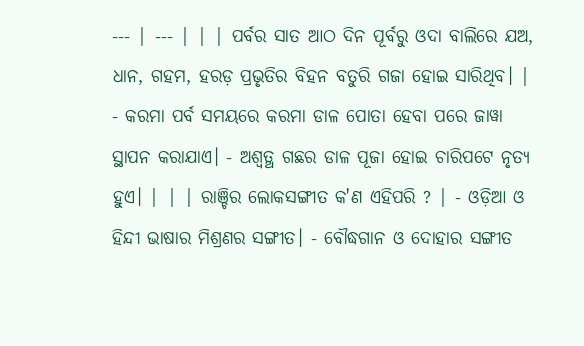--- | --- | | | ପର୍ବର ସାତ ଆଠ ଦିନ ପୂର୍ବରୁ ଓଦା ବାଲିରେ ଯଅ, ଧାନ, ଗହମ, ହରଡ଼ ପ୍ରଭୃତିର ବିହନ ବତୁରି ଗଜା ହୋଇ ସାରିଥିବ। | - କରମା ପର୍ବ ସମୟରେ କରମା ଡାଳ ପୋତା ହେବା ପରେ ଜାୱା ସ୍ଥାପନ କରାଯାଏ। - ଅଶ୍ୱତ୍ଥ ଗଛର ଡାଳ ପୂଜା ହୋଇ ଚାରିପଟେ ନୃତ୍ୟ ହୁଏ। | | | ରାଞ୍ଚିର ଲୋକସଙ୍ଗୀତ କ'ଣ ଏହିପରି ? | - ଓଡ଼ିଆ ଓ ହିନ୍ଦୀ ଭାଷାର ମିଶ୍ରଣର ସଙ୍ଗୀତ। - ବୌଦ୍ଧଗାନ ଓ ଦୋହାର ସଙ୍ଗୀତ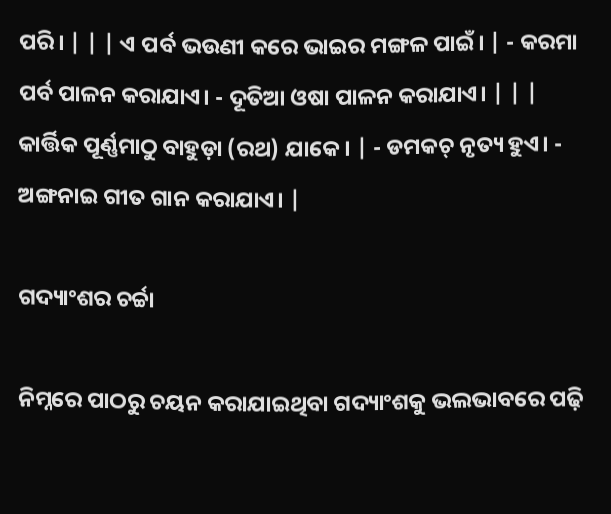ପରି। | | | ଏ ପର୍ବ ଭଉଣୀ କରେ ଭାଇର ମଙ୍ଗଳ ପାଇଁ। | - କରମା ପର୍ବ ପାଳନ କରାଯାଏ। - ଦୂତିଆ ଓଷା ପାଳନ କରାଯାଏ। | | | କାର୍ତ୍ତିକ ପୂର୍ଣ୍ଣମାଠୁ ବାହୁଡ଼ା (ରଥ) ଯାକେ। | - ଡମକଚ୍ ନୃତ୍ୟ ହୁଏ। - ଅଙ୍ଗନାଇ ଗୀତ ଗାନ କରାଯାଏ। |

ଗଦ୍ୟାଂଶର ଚର୍ଚ୍ଚା

ନିମ୍ନରେ ପାଠରୁ ଚୟନ କରାଯାଇଥିବା ଗଦ୍ୟାଂଶକୁ ଭଲଭାବରେ ପଢ଼ି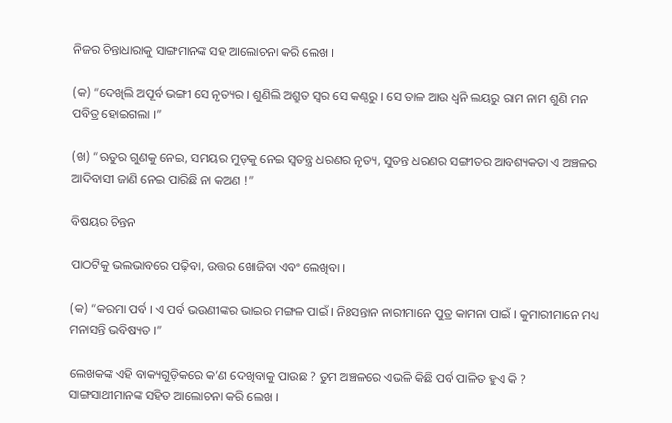ନିଜର ଚିନ୍ତାଧାରାକୁ ସାଙ୍ଗମାନଙ୍କ ସହ ଆଲୋଚନା କରି ଲେଖ ।

(କ) “ଦେଖିଲି ଅପୂର୍ବ ଭଙ୍ଗୀ ସେ ନୃତ୍ୟର । ଶୁଣିଲି ଅଶ୍ରୁତ ସ୍ୱର ସେ କଣ୍ଠରୁ । ସେ ତାଳ ଆଉ ଧ୍ୱନି ଲୟରୁ ରାମ ନାମ ଶୁଣି ମନ ପବିତ୍ର ହୋଇଗଲା ।”

(ଖ) “ଋତୁର ଗୁଣକୁ ନେଇ, ସମୟର ମୁଡ୍‌କୁ ନେଇ ସ୍ୱତନ୍ତ୍ର ଧରଣର ନୃତ୍ୟ, ସୁତନ୍ତ ଧରଣର ସଙ୍ଗୀତର ଆବଶ୍ୟକତା ଏ ଅଞ୍ଚଳର ଆଦିବାସୀ ଜାଣି ନେଇ ପାରିଛି ନା କଅଣ !”

ବିଷୟର ଚିନ୍ତନ

ପାଠଟିକୁ ଭଲଭାବରେ ପଢ଼ିବା, ଉତ୍ତର ଖୋଜିବା ଏବଂ ଲେଖିବା ।

(କ) “କରମା ପର୍ବ । ଏ ପର୍ବ ଭଉଣୀଙ୍କର ଭାଇର ମଙ୍ଗଳ ପାଇଁ । ନିଃସନ୍ତାନ ନାରୀମାନେ ପୁତ୍ର କାମନା ପାଇଁ । କୁମାରୀମାନେ ମଧ୍ୟ ମନାସନ୍ତି ଭବିଷ୍ୟତ ।”

ଲେଖକଙ୍କ ଏହି ବାକ୍ୟଗୁଡ଼ିକରେ କ’ଣ ଦେଖିବାକୁ ପାଉଛ ? ତୁମ ଅଞ୍ଚଳରେ ଏଭଳି କିଛି ପର୍ବ ପାଳିତ ହୁଏ କି ? ସାଙ୍ଗସାଥୀମାନଙ୍କ ସହିତ ଆଲୋଚନା କରି ଲେଖ ।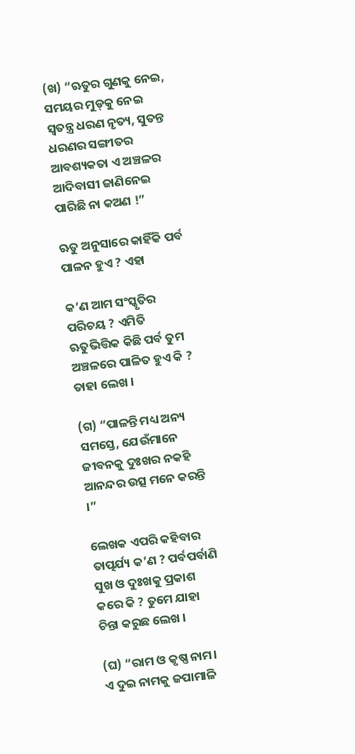(ଖ) “ଋତୁର ଗୁଣକୁ ନେଇ, ସମୟର ମୁଡ୍‌କୁ ନେଇ ସ୍ୱତନ୍ତ୍ର ଧରଣ ନୃତ୍ୟ, ସୁତନ୍ତ ଧରଣର ସଙ୍ଗୀତର ଆବଶ୍ୟକତା ଏ ଅଞ୍ଚଳର ଆଦିବାସୀ ଜାଣିନେଇ ପାରିଛି ନା କଅଣ !”

ଋତୁ ଅନୁସାରେ କାହିଁକି ପର୍ବ ପାଳନ ହୁଏ ? ଏହା

କ’ଣ ଆମ ସଂସ୍କୃତିର ପରିଚୟ ? ଏମିତି ଋତୁଭିତ୍ତିକ କିଛି ପର୍ବ ତୁମ ଅଞ୍ଚଳରେ ପାଳିତ ହୁଏ କି ? ତାହା ଲେଖ ।

(ଗ) “ପାଳନ୍ତି ମଧ୍ୟ ଅନ୍ୟ ସମସ୍ତେ, ଯେଉଁମାନେ ଜୀବନକୁ ଦୁଃଖର ନକହି ଆନନ୍ଦର ଉତ୍ସ ମନେ କରନ୍ତି ।”

ଲେଖକ ଏପରି କହିବାର ତାତ୍ପର୍ଯ୍ୟ କ’ଣ ? ପର୍ବପର୍ବାଣି ସୁଖ ଓ ଦୁଃଖକୁ ପ୍ରକାଶ କରେ କି ? ତୁମେ ଯାହା ଚିନ୍ତା କରୁଛ ଲେଖ ।

(ଘ) “ରାମ ଓ କୃଷ୍ଣ ନାମ। ଏ ଦୁଇ ନାମକୁ ଜପାମାଳି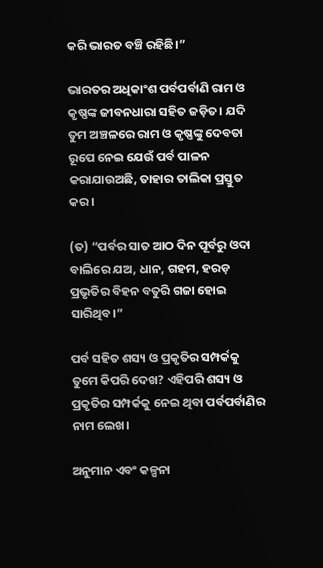କରି ଭାରତ ବଞ୍ଚି ରହିଛି।”

ଭାରତର ଅଧିକାଂଶ ପର୍ବପର୍ବାଣି ରାମ ଓ କୃଷ୍ଣଙ୍କ ଜୀବନଧାରା ସହିତ ଜଡ଼ିତ। ଯଦି ତୁମ ଅଞ୍ଚଳରେ ରାମ ଓ କୃଷ୍ଣଙ୍କୁ ଦେବତା ରୂପେ ନେଇ ଯେଉଁ ପର୍ବ ପାଳନ କରାଯାଉଅଛି, ତାହାର ତାଲିକା ପ୍ରସ୍ତୁତ କର।

(ତ) “ପର୍ବର ସାତ ଆଠ ଦିନ ପୂର୍ବରୁ ଓଦା ବାଲିରେ ଯଅ, ଧାନ, ଗହମ, ହରଡ଼ ପ୍ରଭୃତିର ବିହନ ବତୁରି ଗଜା ହୋଇ ସାରିଥିବ।”

ପର୍ବ ସହିତ ଶସ୍ୟ ଓ ପ୍ରକୃତିର ସମ୍ପର୍କକୁ ତୁମେ କିପରି ଦେଖ? ଏହିପରି ଶସ୍ୟ ଓ ପ୍ରକୃତିର ସମ୍ପର୍କକୁ ନେଇ ଥିବା ପର୍ବପର୍ବାଣିର ନାମ ଲେଖ।

ଅନୁମାନ ଏବଂ କଳ୍ପନା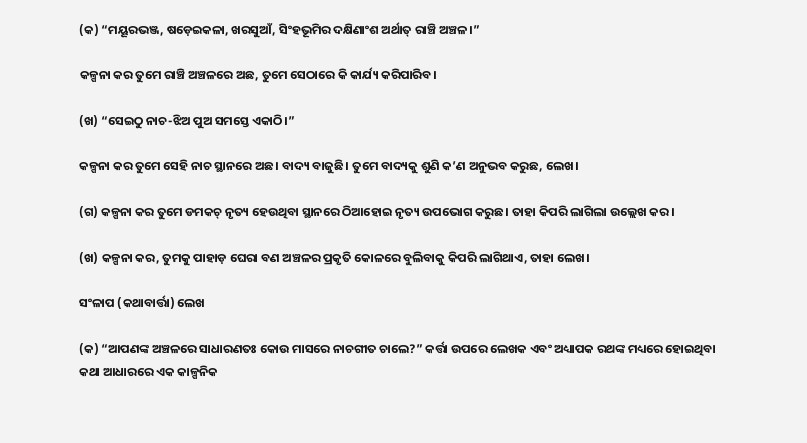(କ) “ମୟୂରଭଞ୍ଜ, ଷଡ଼େଇକଳା, ଖରସୁଆଁ, ସିଂହଭୂମିର ଦକ୍ଷିଣାଂଶ ଅର୍ଥାତ୍ ରାଞ୍ଚି ଅଞ୍ଚଳ।”

କଳ୍ପନା କର ତୁମେ ରାଞ୍ଚି ଅଞ୍ଚଳରେ ଅଛ, ତୁମେ ସେଠାରେ କି କାର୍ଯ୍ୟ କରିପାରିବ।

(ଖ) “ସେଇଠୁ ନାଚ-ଝିଅ ପୁଅ ସମସ୍ତେ ଏକାଠି।”

କଳ୍ପନା କର ତୁମେ ସେହି ନାଚ ସ୍ଥାନରେ ଅଛ। ବାଦ୍ୟ ବାଜୁଛି। ତୁମେ ବାଦ୍ୟକୁ ଶୁଣି କ’ଣ ଅନୁଭବ କରୁଛ, ଲେଖ।

(ଗ) କଳ୍ପନା କର ତୁମେ ଡମକଚ୍ ନୃତ୍ୟ ହେଉଥିବା ସ୍ଥାନରେ ଠିଆହୋଇ ନୃତ୍ୟ ଉପଭୋଗ କରୁଛ। ତାହା କିପରି ଲାଗିଲା ଉଲ୍ଲେଖ କର।

(ଖ) କଳ୍ପନା କର, ତୁମକୁ ପାହାଡ଼ ଘେରା ବଣ ଅଞ୍ଚଳର ପ୍ରକୃତି କୋଳରେ ବୁଲିବାକୁ କିପରି ଲାଗିଥାଏ, ତାହା ଲେଖ।

ସଂଳାପ (କଥାବାର୍ତ୍ତା) ଲେଖ

(କ) “ଆପଣଙ୍କ ଅଞ୍ଚଳରେ ସାଧାରଣତଃ କୋଉ ମାସରେ ନାଚଗୀତ ଚାଲେ?” କର୍ତ୍ତା ଉପରେ ଲେଖକ ଏବଂ ଅଧ୍ୟାପକ ରଥଙ୍କ ମଧ୍ୟରେ ହୋଇଥିବା କଥା ଆଧାରରେ ଏକ କାଳ୍ପନିକ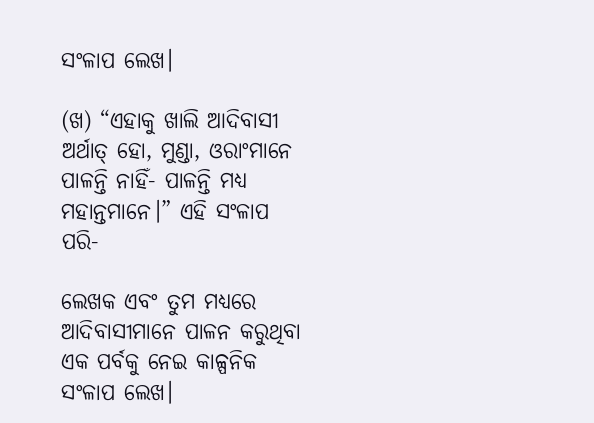ସଂଳାପ ଲେଖ।

(ଖ) “ଏହାକୁ ଖାଲି ଆଦିବାସୀ ଅର୍ଥାତ୍ ହୋ, ମୁଣ୍ଡା, ଓରାଂମାନେ ପାଳନ୍ତି ନାହିଁ- ପାଳନ୍ତି ମଧ୍ୟ ମହାନ୍ତମାନେ।” ଏହି ସଂଳାପ ପରି-

ଲେଖକ ଏବଂ ତୁମ ମଧ୍ୟରେ ଆଦିବାସୀମାନେ ପାଳନ କରୁଥିବା ଏକ ପର୍ବକୁ ନେଇ କାଳ୍ପନିକ ସଂଳାପ ଲେଖ।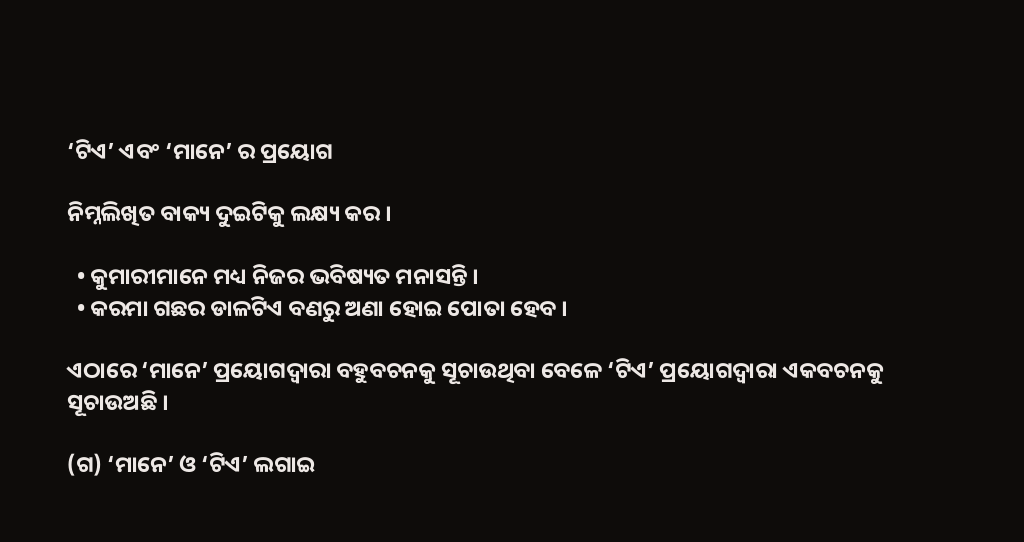‘ଟିଏ’ ଏବଂ ‘ମାନେ’ ର ପ୍ରୟୋଗ

ନିମ୍ନଲିଖିତ ବାକ୍ୟ ଦୁଇଟିକୁ ଲକ୍ଷ୍ୟ କର ।

  • କୁମାରୀମାନେ ମଧ୍ୟ ନିଜର ଭବିଷ୍ୟତ ମନାସନ୍ତି ।
  • କରମା ଗଛର ଡାଳଟିଏ ବଣରୁ ଅଣା ହୋଇ ପୋତା ହେବ ।

ଏଠାରେ ‘ମାନେ’ ପ୍ରୟୋଗଦ୍ୱାରା ବହୁବଚନକୁ ସୂଚାଉଥିବା ବେଳେ ‘ଟିଏ’ ପ୍ରୟୋଗଦ୍ୱାରା ଏକବଚନକୁ ସୂଚାଉଅଛି ।

(ଗ) ‘ମାନେ’ ଓ ‘ଟିଏ’ ଲଗାଇ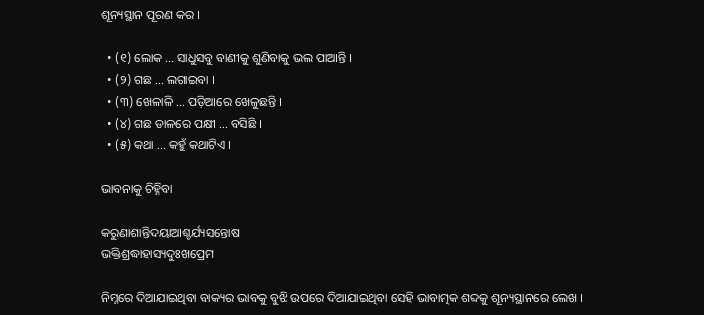ଶୂନ୍ୟସ୍ଥାନ ପୂରଣ କର ।

  • (୧) ଲୋକ ... ସାଧୁସବୁ ବାଣୀକୁ ଶୁଣିବାକୁ ଭଲ ପାଆନ୍ତି ।
  • (୨) ଗଛ ... ଲଗାଇବା ।
  • (୩) ଖେଳାଳି ... ପଡ଼ିଆରେ ଖେଳୁଛନ୍ତି ।
  • (୪) ଗଛ ଡାଳରେ ପକ୍ଷୀ ... ବସିଛି ।
  • (୫) କଥା ... କହୁଁ କଥାଟିଏ ।

ଭାବନାକୁ ଚିହ୍ନିବା

କରୁଣାଶାନ୍ତିଦୟାଆଶ୍ଚର୍ଯ୍ୟସନ୍ତୋଷ
ଭକ୍ତିଶ୍ରଦ୍ଧାହାସ୍ୟଦୁଃଖପ୍ରେମ

ନିମ୍ନରେ ଦିଆଯାଇଥିବା ବାକ୍ୟର ଭାବକୁ ବୁଝି ଉପରେ ଦିଆଯାଇଥିବା ସେହି ଭାବାତ୍ମକ ଶବ୍ଦକୁ ଶୂନ୍ୟସ୍ଥାନରେ ଲେଖ ।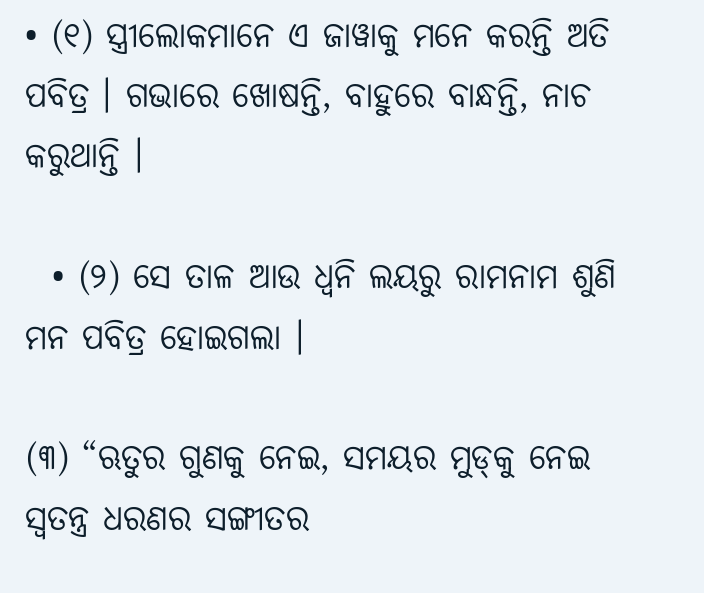• (୧) ସ୍ତ୍ରୀଲୋକମାନେ ଏ ଜାୱାକୁ ମନେ କରନ୍ତି ଅତି ପବିତ୍ର । ଗଭାରେ ଖୋଷନ୍ତି, ବାହୁରେ ବାନ୍ଧନ୍ତି, ନାଚ କରୁଥାନ୍ତି ।

  • (୨) ସେ ତାଳ ଆଉ ଧ୍ୱନି ଲୟରୁ ରାମନାମ ଶୁଣି ମନ ପବିତ୍ର ହୋଇଗଲା ।

(୩) “ଋତୁର ଗୁଣକୁ ନେଇ, ସମୟର ମୁଡ୍‌କୁ ନେଇ ସ୍ୱତନ୍ତ୍ର ଧରଣର ସଙ୍ଗୀତର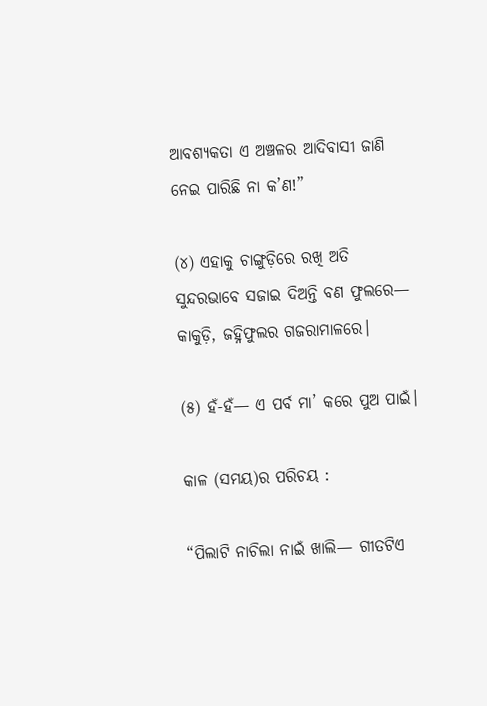ଆବଶ୍ୟକତା ଏ ଅଞ୍ଚଳର ଆଦିବାସୀ ଜାଣି ନେଇ ପାରିଛି ନା କ’ଣ!”

(୪) ଏହାକୁ ଚାଙ୍ଗୁଡ଼ିରେ ରଖି ଅତି ସୁନ୍ଦରଭାବେ ସଜାଇ ଦିଅନ୍ତି ବଣ ଫୁଲରେ— କାକୁଡ଼ି, ଜହ୍ନିଫୁଲର ଗଜରାମାଳରେ।

(୫) ହଁ-ହଁ— ଏ ପର୍ବ ମା’ କରେ ପୁଅ ପାଇଁ।

କାଳ (ସମୟ)ର ପରିଚୟ :

“ପିଲାଟି ନାଚିଲା ନାଇଁ ଖାଲି— ଗୀତଟିଏ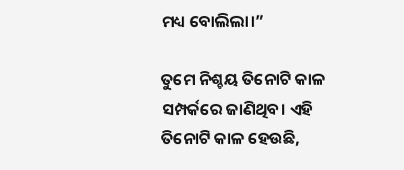ମଧ୍ୟ ବୋଲିଲା।”

ତୁମେ ନିଶ୍ଚୟ ତିନୋଟି କାଳ ସମ୍ପର୍କରେ ଜାଣିଥିବ। ଏହି ତିନୋଟି କାଳ ହେଉଛି,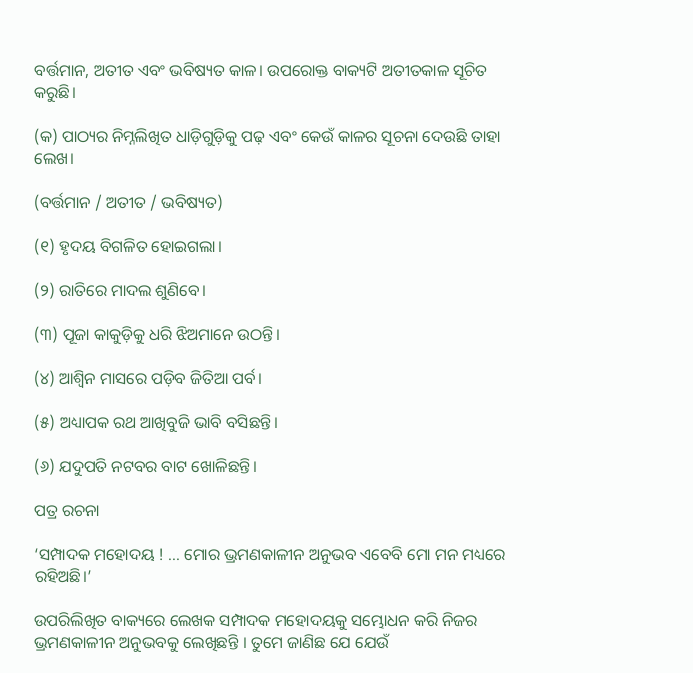ବର୍ତ୍ତମାନ, ଅତୀତ ଏବଂ ଭବିଷ୍ୟତ କାଳ। ଉପରୋକ୍ତ ବାକ୍ୟଟି ଅତୀତକାଳ ସୂଚିତ କରୁଛି।

(କ) ପାଠ୍ୟର ନିମ୍ନଲିଖିତ ଧାଡ଼ିଗୁଡ଼ିକୁ ପଢ଼ ଏବଂ କେଉଁ କାଳର ସୂଚନା ଦେଉଛି ତାହା ଲେଖ।

(ବର୍ତ୍ତମାନ / ଅତୀତ / ଭବିଷ୍ୟତ)

(୧) ହୃଦୟ ବିଗଳିତ ହୋଇଗଲା।

(୨) ରାତିରେ ମାଦଲ ଶୁଣିବେ।

(୩) ପୂଜା କାକୁଡ଼ିକୁ ଧରି ଝିଅମାନେ ଉଠନ୍ତି।

(୪) ଆଶ୍ୱିନ ମାସରେ ପଡ଼ିବ ଜିତିଆ ପର୍ବ।

(୫) ଅଧ୍ୟାପକ ରଥ ଆଖିବୁଜି ଭାବି ବସିଛନ୍ତି।

(୬) ଯଦୁପତି ନଟବର ବାଟ ଖୋଳିଛନ୍ତି।

ପତ୍ର ରଚନା

‘ସମ୍ପାଦକ ମହୋଦୟ ! ... ମୋର ଭ୍ରମଣକାଳୀନ ଅନୁଭବ ଏବେବି ମୋ ମନ ମଧ୍ୟରେ ରହିଅଛି।’

ଉପରିଲିଖିତ ବାକ୍ୟରେ ଲେଖକ ସମ୍ପାଦକ ମହୋଦୟକୁ ସମ୍ଭୋଧନ କରି ନିଜର ଭ୍ରମଣକାଳୀନ ଅନୁଭବକୁ ଲେଖିଛନ୍ତି । ତୁମେ ଜାଣିଛ ଯେ ଯେଉଁ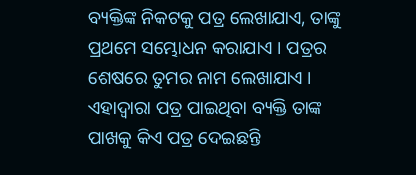ବ୍ୟକ୍ତିଙ୍କ ନିକଟକୁ ପତ୍ର ଲେଖାଯାଏ, ତାଙ୍କୁ ପ୍ରଥମେ ସମ୍ଭୋଧନ କରାଯାଏ । ପତ୍ରର ଶେଷରେ ତୁମର ନାମ ଲେଖାଯାଏ । ଏହାଦ୍ୱାରା ପତ୍ର ପାଇଥିବା ବ୍ୟକ୍ତି ତାଙ୍କ ପାଖକୁ କିଏ ପତ୍ର ଦେଇଛନ୍ତି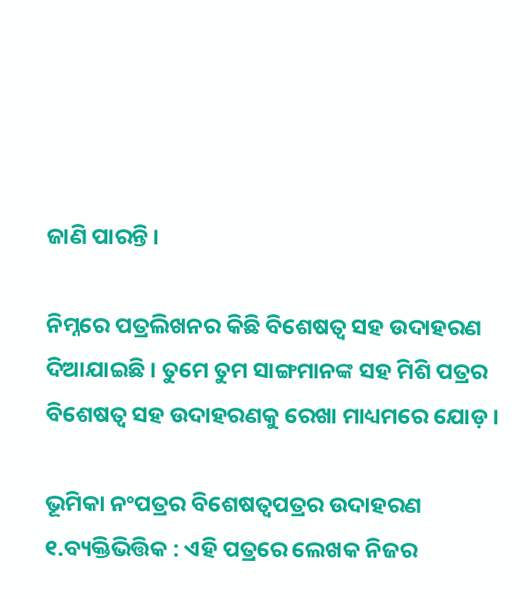ଜାଣି ପାରନ୍ତି ।

ନିମ୍ନରେ ପତ୍ରଲିଖନର କିଛି ବିଶେଷତ୍ୱ ସହ ଉଦାହରଣ ଦିଆଯାଇଛି । ତୁମେ ତୁମ ସାଙ୍ଗମାନଙ୍କ ସହ ମିଶି ପତ୍ରର ବିଶେଷତ୍ୱ ସହ ଉଦାହରଣକୁ ରେଖା ମାଧ୍ୟମରେ ଯୋଡ଼ ।

ଭୂମିକା ନଂପତ୍ରର ବିଶେଷତ୍ୱପତ୍ରର ଉଦାହରଣ
୧.ବ୍ୟକ୍ତିଭିତ୍ତିକ : ଏହି ପତ୍ରରେ ଲେଖକ ନିଜର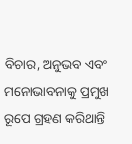ବିଚାର, ଅନୁଭବ ଏବଂ ମନୋଭାବନାକୁ ପ୍ରମୁଖ ରୂପେ ଗ୍ରହଣ କରିଥାନ୍ତି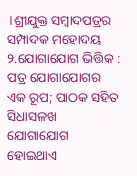।ଶ୍ରୀଯୁକ୍ତ ସମ୍ବାଦପତ୍ରର ସମ୍ପାଦକ ମହୋଦୟ
୨.ଯୋଗାଯୋଗ ଭିତ୍ତିକ : ପତ୍ର ଯୋଗାଯୋଗର ଏକ ରୂପ; ପାଠକ ସହିତ ସିଧାସଳଖ ଯୋଗାଯୋଗ ହୋଇଥାଏ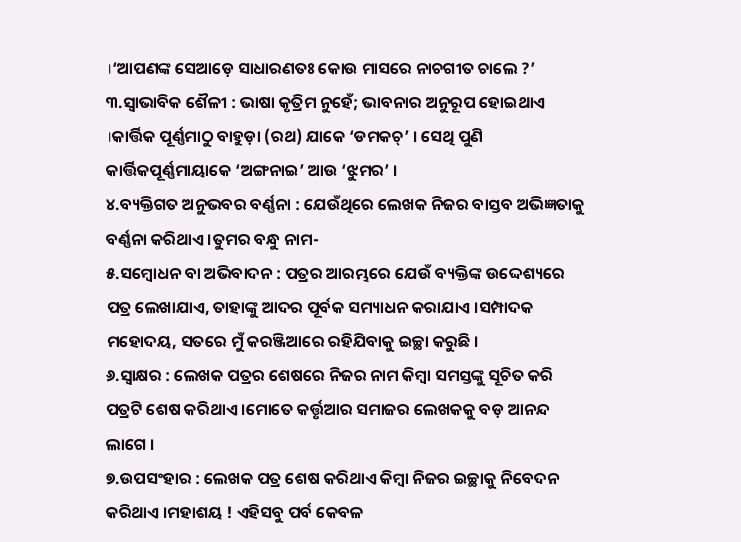।‘ଆପଣଙ୍କ ସେଆଡ଼େ ସାଧାରଣତଃ କୋଉ ମାସରେ ନାଚଗୀତ ଚାଲେ ?’
୩.ସ୍ୱାଭାବିକ ଶୈଳୀ : ଭାଷା କୃତ୍ରିମ ନୁହେଁ; ଭାବନାର ଅନୁରୂପ ହୋଇଥାଏ ।କାର୍ତ୍ତିକ ପୂର୍ଣ୍ଣମାଠୁ ବାହୁଡ଼ା (ରଥ) ଯାକେ ‘ଡମକଚ୍’ । ସେଥି ପୁଣି କାର୍ତ୍ତିକପୂର୍ଣ୍ଣମାୟାକେ ‘ଅଙ୍ଗନାଇ’ ଆଉ ‘ଝୁମର’ ।
୪.ବ୍ୟକ୍ତିଗତ ଅନୁଭବର ବର୍ଣ୍ଣନା : ଯେଉଁଥିରେ ଲେଖକ ନିଜର ବାସ୍ତବ ଅଭିଜ୍ଞତାକୁ ବର୍ଣ୍ଣନା କରିଥାଏ ।ତୁମର ବନ୍ଧୁ ନାମ-
୫.ସମ୍ବୋଧନ ବା ଅଭିବାଦନ : ପତ୍ରର ଆରମ୍ଭରେ ଯେଉଁ ବ୍ୟକ୍ତିଙ୍କ ଉଦ୍ଦେଶ୍ୟରେ ପତ୍ର ଲେଖାଯାଏ, ତାହାଙ୍କୁ ଆଦର ପୂର୍ବକ ସମ୍ୟାଧନ କରାଯାଏ ।ସମ୍ପାଦକ ମହୋଦୟ, ସତରେ ମୁଁ କରଞ୍ଜିଆରେ ରହିଯିବାକୁ ଇଚ୍ଛା କରୁଛି ।
୬.ସ୍ୱାକ୍ଷର : ଲେଖକ ପତ୍ରର ଶେଷରେ ନିଜର ନାମ କିମ୍ବା ସମସ୍ତଙ୍କୁ ସୂଚିତ କରି ପତ୍ରଟି ଶେଷ କରିଥାଏ ।ମୋତେ କର୍ତ୍ତୃଆର ସମାଜର ଲେଖକକୁ ବଡ଼ ଆନନ୍ଦ ଲାଗେ ।
୭.ଉପସଂହାର : ଲେଖକ ପତ୍ର ଶେଷ କରିଥାଏ କିମ୍ବା ନିଜର ଇଚ୍ଛାକୁ ନିବେଦନ କରିଥାଏ ।ମହାଶୟ ! ଏହିସବୁ ପର୍ବ କେବଳ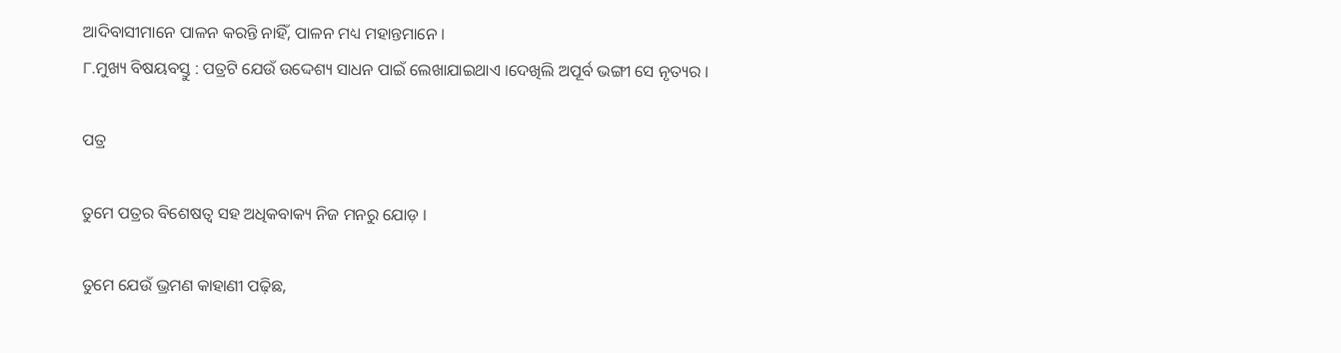ଆଦିବାସୀମାନେ ପାଳନ କରନ୍ତି ନାହିଁ, ପାଳନ ମଧ୍ୟ ମହାନ୍ତମାନେ ।
୮.ମୁଖ୍ୟ ବିଷୟବସ୍ତୁ : ପତ୍ରଟି ଯେଉଁ ଉଦ୍ଦେଶ୍ୟ ସାଧନ ପାଇଁ ଲେଖାଯାଇଥାଏ ।ଦେଖିଲି ଅପୂର୍ବ ଭଙ୍ଗୀ ସେ ନୃତ୍ୟର ।

ପତ୍ର

ତୁମେ ପତ୍ରର ବିଶେଷତ୍ୱ ସହ ଅଧିକବାକ୍ୟ ନିଜ ମନରୁ ଯୋଡ଼ ।

ତୁମେ ଯେଉଁ ଭ୍ରମଣ କାହାଣୀ ପଢ଼ିଛ,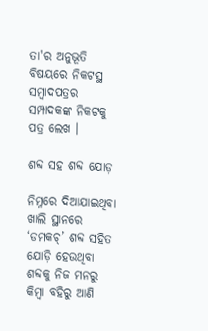ତା'ର ଅନୁଭୂତି ବିଷୟରେ ନିକଟସ୍ଥ ସମ୍ବାଦପତ୍ରର ସମ୍ପାଦକଙ୍କ ନିକଟକୁ ପତ୍ର ଲେଖ ।

ଶବ୍ଦ ସହ ଶବ୍ଦ ଯୋଡ଼

ନିମ୍ନରେ ଦିଆଯାଇଥିବା ଖାଲି ସ୍ଥାନରେ ‘ଡମକଚ୍’ ଶବ୍ଦ ସହିତ ଯୋଡ଼ି ହେଉଥିବା ଶବ୍ଦକୁ ନିଜ ମନରୁ କିମ୍ବା ବହିରୁ ଆଣି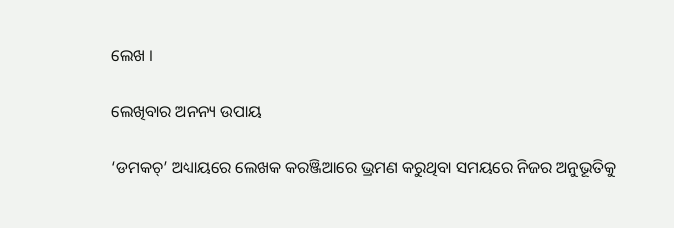ଲେଖ ।

ଲେଖିବାର ଅନନ୍ୟ ଉପାୟ

‘ଡମକଚ୍’ ଅଧ୍ୟାୟରେ ଲେଖକ କରଞ୍ଜିଆରେ ଭ୍ରମଣ କରୁଥିବା ସମୟରେ ନିଜର ଅନୁଭୂତିକୁ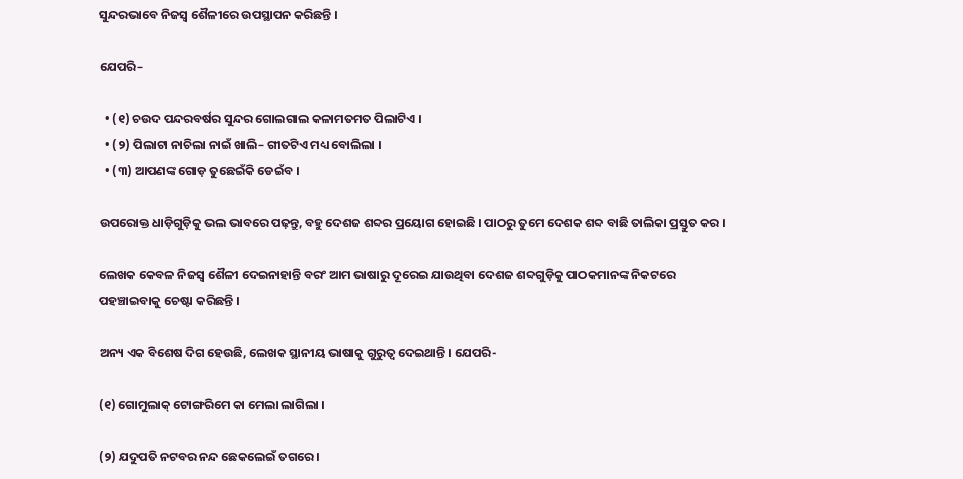ସୁନ୍ଦରଭାବେ ନିଜସ୍ୱ ଶୈଳୀରେ ଉପସ୍ଥାପନ କରିଛନ୍ତି ।

ଯେପରି–

  • (୧) ଚଉଦ ପନ୍ଦରବର୍ଷର ସୁନ୍ଦର ଗୋଲଗାଲ କଳାମତମତ ପିଲାଟିଏ ।
  • (୨) ପିଲାଟା ନାଚିଲା ନାଇଁ ଖାଲି– ଗୀତଟିଏ ମଧ୍ୟ ବୋଲିଲା ।
  • (୩) ଆପଣଙ୍କ ଗୋଡ଼ ତୁଛେଇଁକି ଡେଇଁବ ।

ଉପରୋକ୍ତ ଧାଡ଼ିଗୁଡ଼ିକୁ ଭଲ ଭାବରେ ପଢ଼ନ୍ତୁ, ବହୁ ଦେଶଜ ଶବ୍ଦର ପ୍ରୟୋଗ ହୋଇଛି । ପାଠରୁ ତୁମେ ଦେଶକ ଶବ୍ଦ ବାଛି ତାଲିକା ପ୍ରସ୍ତୁତ କର ।

ଲେଖକ କେବଳ ନିଜସ୍ୱ ଶୈଳୀ ଦେଇନାହାନ୍ତି ବରଂ ଆମ ଭାଷାରୁ ଦୂରେଇ ଯାଉଥିବା ଦେଶଜ ଶବ୍ଦଗୁଡ଼ିକୁ ପାଠକମାନଙ୍କ ନିକଟରେ ପହଞ୍ଚାଇବାକୁ ଚେଷ୍ଟା କରିଛନ୍ତି ।

ଅନ୍ୟ ଏକ ବିଶେଷ ଦିଗ ହେଉଛି, ଲେଖକ ସ୍ଥାନୀୟ ଭାଷାକୁ ଗୁରୁତ୍ୱ ଦେଇଥାନ୍ତି । ଯେପରି-

(୧) ଗୋମୁଲାକ୍ ଟୋଙ୍ଗରିମେ କା ମେଲା ଲାଗିଲା ।

(୨) ଯଦୁପତି ନଟବର ନନ୍ଦ ଛେକଲେଇଁ ତଗରେ ।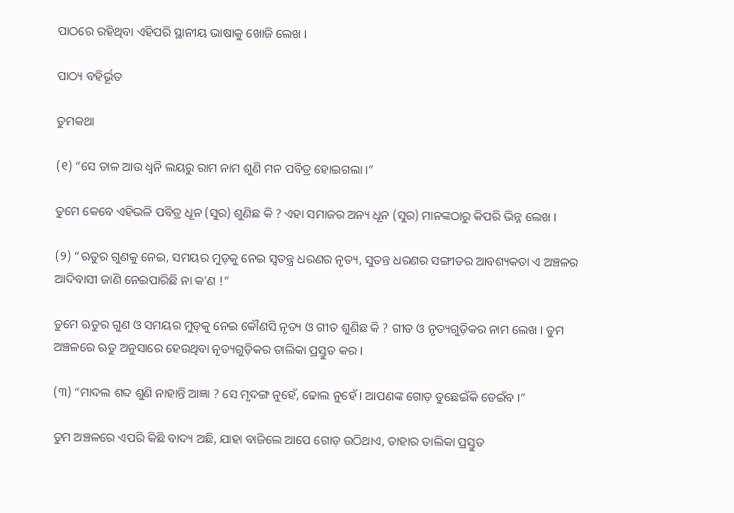ପାଠରେ ରହିଥିବା ଏହିପରି ସ୍ଥାନୀୟ ଭାଷାକୁ ଖୋଜି ଲେଖ ।

ପାଠ୍ୟ ବହିର୍ଭୂତ

ତୁମକଥା

(୧) “ସେ ତାଳ ଆଉ ଧ୍ୱନି ଲୟରୁ ରାମ ନାମ ଶୁଣି ମନ ପବିତ୍ର ହୋଇଗଲା ।”

ତୁମେ କେବେ ଏହିଭଳି ପବିତ୍ର ଧୂନ (ସୁର) ଶୁଣିଛ କି ? ଏହା ସମାଜର ଅନ୍ୟ ଧୂନ (ସୁର) ମାନଙ୍କଠାରୁ କିପରି ଭିନ୍ନ ଲେଖ ।

(୨) “ଋତୁର ଗୁଣକୁ ନେଇ, ସମୟର ମୁଡ୍‌କୁ ନେଇ ସ୍ୱତନ୍ତ୍ର ଧରଣର ନୃତ୍ୟ, ସୁତନ୍ତ ଧରଣର ସଙ୍ଗୀତର ଆବଶ୍ୟକତା ଏ ଅଞ୍ଚଳର ଆଦିବାସୀ ଜାଣି ନେଇପାରିଛି ନା କ’ଣ !”

ତୁମେ ଋତୁର ଗୁଣ ଓ ସମୟର ମୁଡ୍‌କୁ ନେଇ କୌଣସି ନୃତ୍ୟ ଓ ଗୀତ ଶୁଣିଛ କି ? ଗୀତ ଓ ନୃତ୍ୟଗୁଡ଼ିକର ନାମ ଲେଖ । ତୁମ ଅଞ୍ଚଳରେ ଋତୁ ଅନୁସାରେ ହେଉଥିବା ନୃତ୍ୟଗୁଡ଼ିକର ତାଲିକା ପ୍ରସ୍ତୁତ କର ।

(୩) “ମାଦଲ ଶବ୍ଦ ଶୁଣି ନାହାନ୍ତି ଆଜ୍ଞା ? ସେ ମୃଦଙ୍ଗ ନୁହେଁ, ଢୋଲ ନୁହେଁ । ଆପଣଙ୍କ ଗୋଡ଼ ତୁଛେଇଁକି ଡେଇଁବ ।”

ତୁମ ଅଞ୍ଚଳରେ ଏପରି କିଛି ବାଦ୍ୟ ଅଛି, ଯାହା ବାଜିଲେ ଆପେ ଗୋଡ଼ ଉଠିଥାଏ, ତାହାର ତାଲିକା ପ୍ରସ୍ତୁତ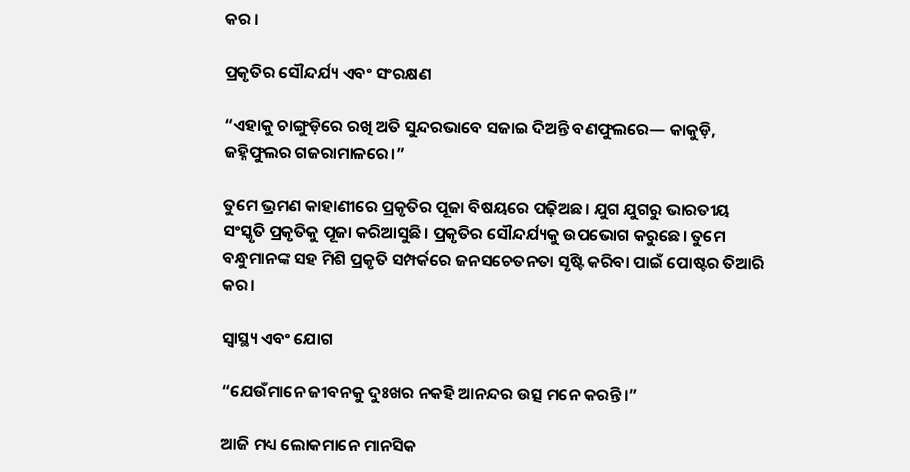କର ।

ପ୍ରକୃତିର ସୌନ୍ଦର୍ଯ୍ୟ ଏବଂ ସଂରକ୍ଷଣ

“ଏହାକୁ ଚାଙ୍ଗୁଡ଼ିରେ ରଖି ଅତି ସୁନ୍ଦରଭାବେ ସଜାଇ ଦିଅନ୍ତି ବଣଫୁଲରେ— କାକୁଡ଼ି, ଜହ୍ନିଫୁଲର ଗଜରାମାଳରେ।”

ତୁମେ ଭ୍ରମଣ କାହାଣୀରେ ପ୍ରକୃତିର ପୂଜା ବିଷୟରେ ପଢ଼ିଅଛ। ଯୁଗ ଯୁଗରୁ ଭାରତୀୟ ସଂସ୍କୃତି ପ୍ରକୃତିକୁ ପୂଜା କରିଆସୁଛି। ପ୍ରକୃତିର ସୌନ୍ଦର୍ଯ୍ୟକୁ ଉପଭୋଗ କରୁଛେ। ତୁମେ ବନ୍ଧୁମାନଙ୍କ ସହ ମିଶି ପ୍ରକୃତି ସମ୍ପର୍କରେ ଜନସଚେତନତା ସୃଷ୍ଟି କରିବା ପାଇଁ ପୋଷ୍ଟର ତିଆରି କର।

ସ୍ୱାସ୍ଥ୍ୟ ଏବଂ ଯୋଗ

“ଯେଉଁମାନେ ଜୀବନକୁ ଦୁଃଖର ନକହି ଆନନ୍ଦର ଉତ୍ସ ମନେ କରନ୍ତି।”

ଆଜି ମଧ୍ୟ ଲୋକମାନେ ମାନସିକ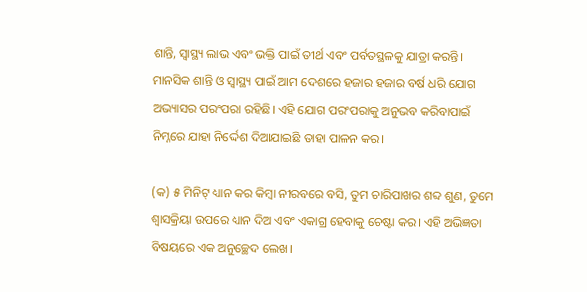ଶାନ୍ତି, ସ୍ୱାସ୍ଥ୍ୟ ଲାଭ ଏବଂ ଭକ୍ତି ପାଇଁ ତୀର୍ଥ ଏବଂ ପର୍ବତସ୍ଥଳକୁ ଯାତ୍ରା କରନ୍ତି। ମାନସିକ ଶାନ୍ତି ଓ ସ୍ୱାସ୍ଥ୍ୟ ପାଇଁ ଆମ ଦେଶରେ ହଜାର ହଜାର ବର୍ଷ ଧରି ଯୋଗ ଅଭ୍ୟାସର ପରଂପରା ରହିଛି। ଏହି ଯୋଗ ପରଂପରାକୁ ଅନୁଭବ କରିବାପାଇଁ ନିମ୍ନରେ ଯାହା ନିର୍ଦ୍ଦେଶ ଦିଆଯାଇଛି ତାହା ପାଳନ କର।

(କ) ୫ ମିନିଟ୍ ଧ୍ୟାନ କର କିମ୍ବା ନୀରବରେ ବସି, ତୁମ ଚାରିପାଖର ଶବ୍ଦ ଶୁଣ, ତୁମେ ଶ୍ୱାସକ୍ରିୟା ଉପରେ ଧ୍ୟାନ ଦିଅ ଏବଂ ଏକାଗ୍ର ହେବାକୁ ଚେଷ୍ଟା କର। ଏହି ଅଭିଜ୍ଞତା ବିଷୟରେ ଏକ ଅନୁଚ୍ଛେଦ ଲେଖ।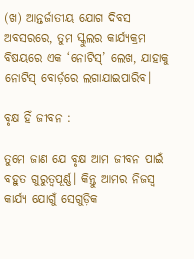(ଖ) ଆନ୍ତର୍ଜାତୀୟ ଯୋଗ ଦିବସ ଅବସରରେ, ତୁମ ସ୍କୁଲର କାର୍ଯ୍ୟକ୍ରମ ବିଷୟରେ ଏକ ‘ନୋଟିସ୍’ ଲେଖ, ଯାହାକୁ ନୋଟିସ୍ ବୋର୍ଡ଼ରେ ଲଗାଯାଇପାରିବ।

ବୃକ୍ଷ ହିଁ ଜୀବନ :

ତୁମେ ଜାଣ ଯେ ବୃକ୍ଷ ଆମ ଜୀବନ ପାଇଁ ବହୁତ ଗୁରୁତ୍ୱପୂର୍ଣ୍ଣ। କିନ୍ତୁ ଆମର ନିଜସ୍ୱ କାର୍ଯ୍ୟ ଯୋଗୁଁ ସେଗୁଡ଼ିକ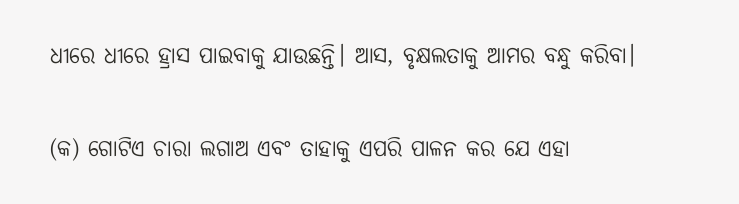ଧୀରେ ଧୀରେ ହ୍ରାସ ପାଇବାକୁ ଯାଉଛନ୍ତି। ଆସ, ବୃକ୍ଷଲତାକୁ ଆମର ବନ୍ଧୁ କରିବା।

(କ) ଗୋଟିଏ ଚାରା ଲଗାଅ ଏବଂ ତାହାକୁ ଏପରି ପାଳନ କର ଯେ ଏହା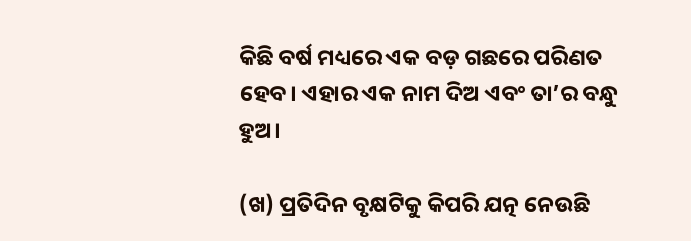କିଛି ବର୍ଷ ମଧ୍ୟରେ ଏକ ବଡ଼ ଗଛରେ ପରିଣତ ହେବ। ଏହାର ଏକ ନାମ ଦିଅ ଏବଂ ତା’ର ବନ୍ଧୁ ହୁଅ।

(ଖ) ପ୍ରତିଦିନ ବୃକ୍ଷଟିକୁ କିପରି ଯତ୍ନ ନେଉଛି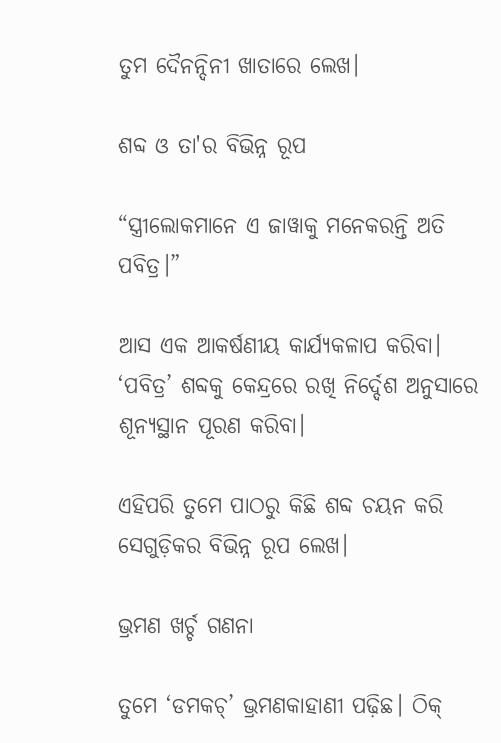ତୁମ ଦୈନନ୍ଦିନୀ ଖାତାରେ ଲେଖ।

ଶବ୍ଦ ଓ ତା'ର ବିଭିନ୍ନ ରୂପ

“ସ୍ତ୍ରୀଲୋକମାନେ ଏ ଜାୱାକୁ ମନେକରନ୍ତି ଅତି ପବିତ୍ର।”

ଆସ ଏକ ଆକର୍ଷଣୀୟ କାର୍ଯ୍ୟକଳାପ କରିବା। ‘ପବିତ୍ର’ ଶବ୍ଦକୁ କେନ୍ଦ୍ରରେ ରଖି ନିର୍ଦ୍ଦେଶ ଅନୁସାରେ ଶୂନ୍ୟସ୍ଥାନ ପୂରଣ କରିବା।

ଏହିପରି ତୁମେ ପାଠରୁ କିଛି ଶବ୍ଦ ଚୟନ କରି ସେଗୁଡ଼ିକର ବିଭିନ୍ନ ରୂପ ଲେଖ।

ଭ୍ରମଣ ଖର୍ଚ୍ଚ ଗଣନା

ତୁମେ ‘ଡମକଚ୍’ ଭ୍ରମଣକାହାଣୀ ପଢ଼ିଛ। ଠିକ୍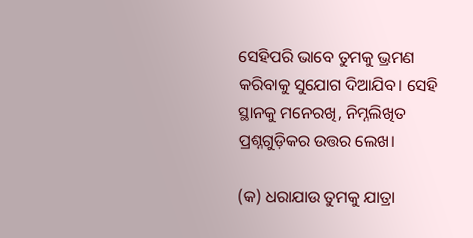ସେହିପରି ଭାବେ ତୁମକୁ ଭ୍ରମଣ କରିବାକୁ ସୁଯୋଗ ଦିଆଯିବ। ସେହି ସ୍ଥାନକୁ ମନେରଖି, ନିମ୍ନଲିଖିତ ପ୍ରଶ୍ନଗୁଡ଼ିକର ଉତ୍ତର ଲେଖ।

(କ) ଧରାଯାଉ ତୁମକୁ ଯାତ୍ରା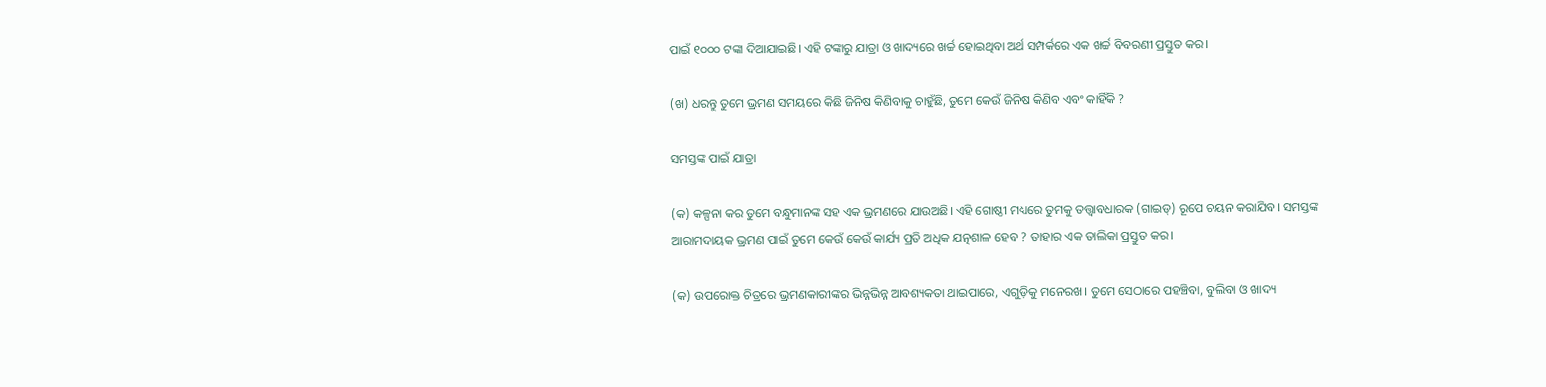ପାଇଁ ୧୦୦୦ ଟଙ୍କା ଦିଆଯାଇଛି। ଏହି ଟଙ୍କାରୁ ଯାତ୍ରା ଓ ଖାଦ୍ୟରେ ଖର୍ଚ୍ଚ ହୋଇଥିବା ଅର୍ଥ ସମ୍ପର୍କରେ ଏକ ଖର୍ଚ୍ଚ ବିବରଣୀ ପ୍ରସ୍ତୁତ କର।

(ଖ) ଧରନ୍ତୁ ତୁମେ ଭ୍ରମଣ ସମୟରେ କିଛି ଜିନିଷ କିଣିବାକୁ ଚାହୁଁଛି, ତୁମେ କେଉଁ ଜିନିଷ କିଣିବ ଏବଂ କାହିଁକି ?

ସମସ୍ତଙ୍କ ପାଇଁ ଯାତ୍ରା

(କ) କଳ୍ପନା କର ତୁମେ ବନ୍ଧୁମାନଙ୍କ ସହ ଏକ ଭ୍ରମଣରେ ଯାଉଅଛି। ଏହି ଗୋଷ୍ଠୀ ମଧ୍ୟରେ ତୁମକୁ ତତ୍ତ୍ୱାବଧାରକ (ଗାଇଡ୍) ରୂପେ ଚୟନ କରାଯିବ। ସମସ୍ତଙ୍କ ଆରାମଦାୟକ ଭ୍ରମଣ ପାଇଁ ତୁମେ କେଉଁ କେଉଁ କାର୍ଯ୍ୟ ପ୍ରତି ଅଧିକ ଯତ୍ନଶାଳ ହେବ ? ତାହାର ଏକ ତାଲିକା ପ୍ରସ୍ତୁତ କର।

(କ) ଉପରୋକ୍ତ ଚିତ୍ରରେ ଭ୍ରମଣକାରୀଙ୍କର ଭିନ୍ନଭିନ୍ନ ଆବଶ୍ୟକତା ଥାଇପାରେ, ଏଗୁଡ଼ିକୁ ମନେରଖ। ତୁମେ ସେଠାରେ ପହଞ୍ଚିବା, ବୁଲିବା ଓ ଖାଦ୍ୟ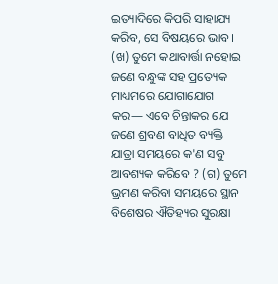ଇତ୍ୟାଦିରେ କିପରି ସାହାଯ୍ୟ କରିବ, ସେ ବିଷୟରେ ଭାବ। (ଖ) ତୁମେ କଥାବାର୍ତ୍ତା ନହୋଇ ଜଣେ ବନ୍ଧୁଙ୍କ ସହ ପ୍ରତ୍ୟେକ ମାଧ୍ୟମରେ ଯୋଗାଯୋଗ କର— ଏବେ ଚିନ୍ତାକର ଯେ ଜଣେ ଶ୍ରବଣ ବାଧିତ ବ୍ୟକ୍ତି ଯାତ୍ରା ସମୟରେ କ'ଣ ସବୁ ଆବଶ୍ୟକ କରିବେ ? (ଗ) ତୁମେ ଭ୍ରମଣ କରିବା ସମୟରେ ସ୍ଥାନ ବିଶେଷର ଐତିହ୍ୟର ସୁରକ୍ଷା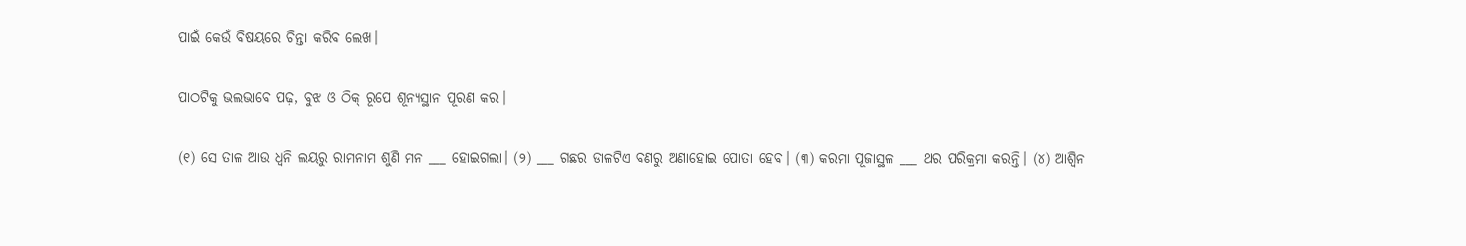ପାଇଁ କେଉଁ ବିଷୟରେ ଚିନ୍ତା କରିବ ଲେଖ।

ପାଠଟିକୁ ଭଲଭାବେ ପଢ଼, ବୁଝ ଓ ଠିକ୍ ରୂପେ ଶୂନ୍ୟସ୍ଥାନ ପୂରଣ କର।

(୧) ସେ ତାଳ ଆଉ ଧ୍ୱନି ଲୟରୁ ରାମନାମ ଶୁଣି ମନ ___ ହୋଇଗଲା। (୨) ___ ଗଛର ଡାଳଟିଏ ବଣରୁ ଅଣାହୋଇ ପୋତା ହେବ। (୩) କରମା ପୂଜାସ୍ଥଳ ___ ଥର ପରିକ୍ରମା କରନ୍ତି। (୪) ଆଶ୍ୱିନ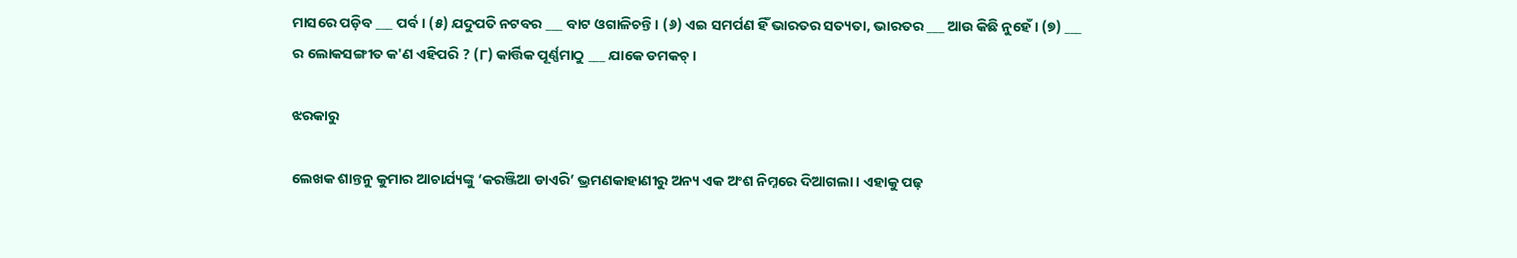ମାସରେ ପଡ଼ିବ ___ ପର୍ବ। (୫) ଯଦୁପତି ନଟବର ___ ବାଟ ଓଗାଳିଚନ୍ତି। (୬) ଏଇ ସମର୍ପଣ ହିଁ ଭାରତର ସତ୍ୟତା, ଭାରତର ___ ଆଉ କିଛି ନୁହେଁ। (୭) ___ ର ଲୋକସଙ୍ଗୀତ କ'ଣ ଏହିପରି ? (୮) କାର୍ତ୍ତିକ ପୂର୍ଣ୍ଣମାଠୁ ___ ଯାକେ ଡମକଚ୍।

ଝରକାରୁ

ଲେଖକ ଶାନ୍ତନୁ କୁମାର ଆଚାର୍ଯ୍ୟଙ୍କୁ ‘କରଞ୍ଜିଆ ଡାଏରି’ ଭ୍ରମଣକାହାଣୀରୁ ଅନ୍ୟ ଏକ ଅଂଶ ନିମ୍ନରେ ଦିଆଗଲା। ଏହାକୁ ପଢ଼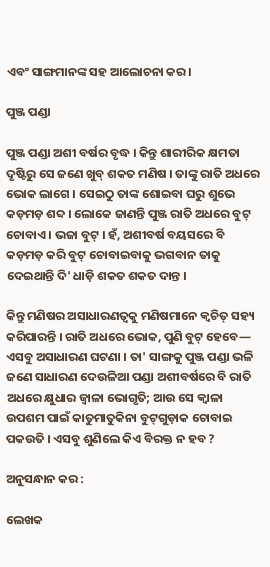ଏବଂ ସାଙ୍ଗମାନଙ୍କ ସହ ଆଲୋଚନା କର।

ପୁଞ୍ଜ ପଣ୍ଡା

ପୁଞ୍ଜ ପଣ୍ଡା ଅଶୀ ବର୍ଷର ବୃଦ୍ଧ । କିନ୍ତୁ ଶାରୀରିକ କ୍ଷମତା ଦୃଷ୍ଟିରୁ ସେ ଜଣେ ଖୁବ୍ ଶକତ ମଣିଷ । ତାଙ୍କୁ ରାତି ଅଧରେ ଭୋକ ଲାଗେ । ସେଇଠୁ ତାଙ୍କ ଶୋଇବା ଘରୁ ଶୁଭେ କଡ଼ମଡ଼ ଶବ୍ଦ । ଲୋକେ ଜାଣନ୍ତି ପୁଞ୍ଜ ରାତି ଅଧରେ ବୁଟ୍ ଚୋବାଏ । ଭଜା ବୁଟ୍ । ହଁ, ଅଶୀବର୍ଷ ବୟସରେ ବି କଡ଼ମଡ଼ କରି ବୁଟ୍ ଚୋବାଇବାକୁ ଭଗବାନ ତାକୁ ଦେଇଥାନ୍ତି ଦି' ଧାଡ଼ି ଶକତ ଶକତ ଦାନ୍ତ ।

କିନ୍ତୁ ମଣିଷର ଅସାଧାରଣତ୍ୱକୁ ମଣିଷମାନେ କ୍ୱଚିତ୍ ସହ୍ୟ କରିପାରନ୍ତି । ରାତି ଅଧରେ ଭୋକ, ପୁଣି ବୁଟ୍ ହେବେ— ଏସବୁ ଅସାଧାରଣ ଘଟଣା । ତା' ସାଙ୍ଗକୁ ପୁଞ୍ଜ ପଣ୍ଡା ଭଳି ଜଣେ ସାଧାରଣ ଦେଉଳିଆ ପଣ୍ଡା ଅଶୀବର୍ଷରେ ବି ରାତି ଅଧରେ କ୍ଷୁଧାର ଜ୍ୱାଳା ଭୋଗୃତି; ଆଉ ସେ କ୍ୱାଳା ଉପଶମ ପାଇଁ କାତୁମାତୁକିନା ବୁଟ୍‌ଗୁଡ଼ାକ ଚୋବାଇ ପକଉତି । ଏସବୁ ଶୁଣିଲେ କିଏ ବିରକ୍ତ ନ ହବ ?

ଅନୁସନ୍ଧାନ କର :

ଲେଖକ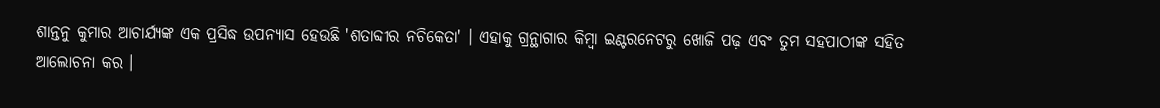ଶାନ୍ତନୁ କୁମାର ଆଚାର୍ଯ୍ୟଙ୍କ ଏକ ପ୍ରସିଦ୍ଧ ଉପନ୍ୟାସ ହେଉଛି 'ଶତାବ୍ଦୀର ନଚିକେତା' । ଏହାକୁ ଗ୍ରନ୍ଥାଗାର କିମ୍ବା ଇଣ୍ଟରନେଟରୁ ଖୋଜି ପଢ଼ ଏବଂ ତୁମ ସହପାଠୀଙ୍କ ସହିତ ଆଲୋଚନା କର ।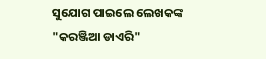ସୁଯୋଗ ପାଇଲେ ଲେଖକଙ୍କ "କରଞ୍ଜିଆ ଡାଏରି"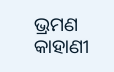ଭ୍ରମଣ କାହାଣୀ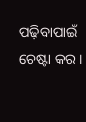ପଢ଼ିବାପାଇଁ ଚେଷ୍ଟା କର ।